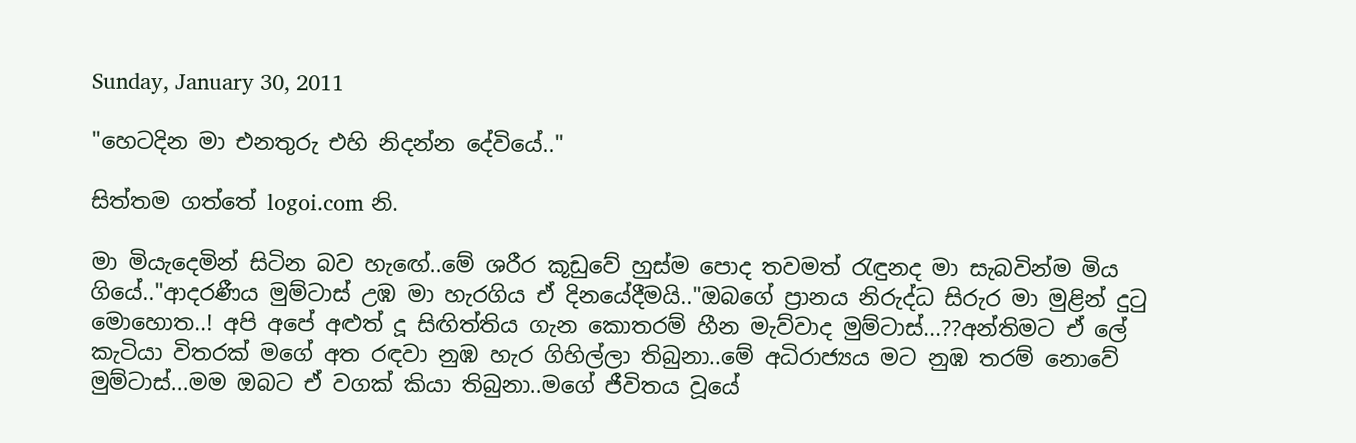Sunday, January 30, 2011

"හෙටදින මා එනතුරු එහි නිදන්න දේවියේ.."

සිත්තම ගත්තේ logoi.com නි.

මා මියැදෙමින් සිටින බව හැඟේ..මේ ශරීර කූඩුවේ හුස්ම පොද තවමත් රැඳුනද මා සැබවින්ම මිය ගියේ.."ආදරණීය මුම්ටාස් උඹ මා හැරගිය ඒ දිනයේදීමයි.."ඔබගේ ප්‍රානය නිරුද්ධ සිරුර මා මුළින් දුටු මොහොත..! අපි අපේ අළුත් දූ සිඟිත්තිය ගැන කොතරම් හීන මැව්වාද මුම්ටාස්...??අන්තිමට ඒ ලේ කැටියා විතරක් මගේ අත රඳවා නුඹ හැර ගිහිල්ලා තිබුනා..මේ අධිරාජ්‍යය මට නුඹ තරම් නොවේ මුම්ටාස්...මම ඔබට ඒ වගක් කියා තිබුනා..මගේ ජීවිතය වූයේ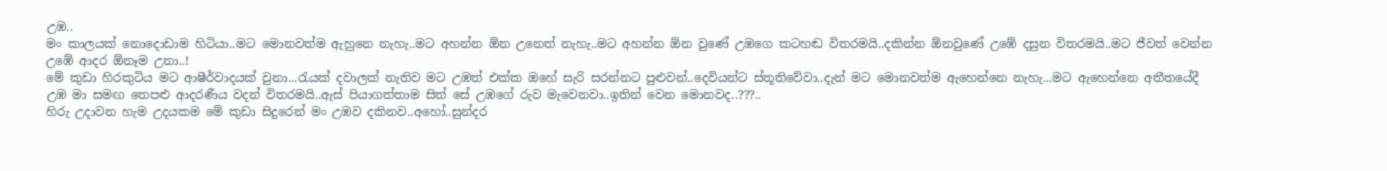උඹ..
මං කාලයක් නොදොඩාම හිටියා..මට මොනවත්ම ඇහුනෙ නැහැ..මට අහන්න ඕන උනෙත් නැහැ..මට අහන්න ඕන වුණේ උඹගෙ කටහඬ විතරමයි..දකින්න ඕනවුණේ උඹේ දසුන විතරමයි..මට ජීවත් වෙන්න උඹේ ආදර ඕනෑම උනා..!
මේ කුඩා හිරකුටිය මට ආෂීර්වාදයක් වුනා...රැයක් දවාලක් නැතිව මට උඹත් එක්ක ඔහේ සැරි සරන්නට පුළුවන්..දෙවියන්ට ස්තූතිවේවා..දැන් මට මොනවත්ම ඇහෙන්නෙ නැහැ...මට ඇහෙන්නෙ අතීතයේදී උඹ මා සමඟ තෙපළු ආදරණීය වදන් විතරමයි..ඇස් පියාගත්තාම සිත් සේ උඹගේ රුව මැවෙනවා..ඉතින් වෙන මොනවද..???..
හිරු උදාවන හැම උදයකම මේ කුඩා සිදුරෙන් මං උඹව දකිනව..අහෝ..සුන්දර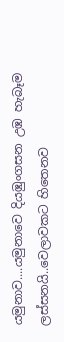යමුනාව....යමුනාවෙ දියඹුංගසන උඹ හැබෑම ලස්සනයි..වෙලාවකට හිතෙනව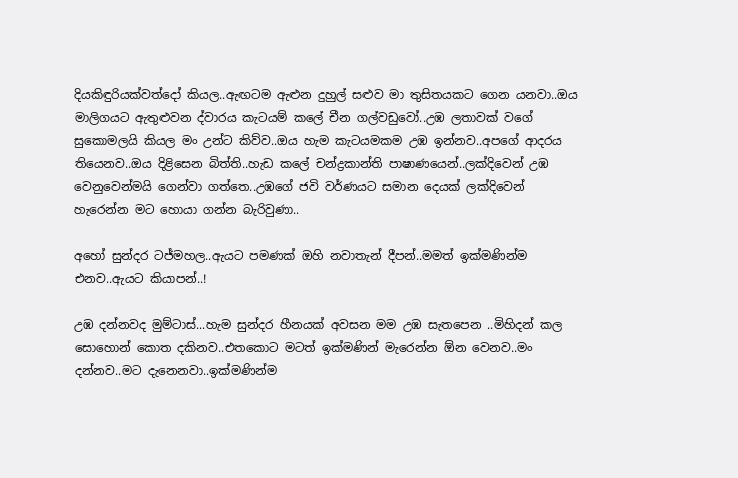දියකිඳුරියක්වත්දෝ කියල..ඇඟටම ඇළුන දුහුල් සළුව මා තුසිතයකට ගෙන යනවා..ඔය මාලිගයට ඇතුළුවන ද්වාරය කැටයම් කලේ චීන ගල්වඩුවෝ..උඹ ලතාවක් වගේ සුකොමලයි කියල මං උන්ට කිව්ව..ඔය හැම කැටයමකම උඹ ඉන්නව..අපගේ ආදරය තියෙනව..ඔය දිළිසෙන බිත්ති..හැඩ කලේ චන්ද්‍රකාන්ති පාෂාණයෙන්..ලක්දිවෙන් උඹ වෙනුවෙන්මයි ගෙන්වා ගත්තෙ..උඹගේ ජවි වර්ණයට සමාන දෙයක් ලක්දිවෙන් හැරෙන්න මට හොයා ගන්න බැරිවුණා..

අහෝ සුන්දර ටජ්මහල..ඇයට පමණක් ඔහි නවාතැන් දීපන්..මමත් ඉක්මණින්ම එනව..ඇයට කියාපන්..!

උඹ දන්නවද මුම්ටාස්...හැම සුන්දර හීනයක් අවසන මම උඹ සැතපෙන ..මිහිදන් කල සොහොන් කොත දකිනව..එතකොට මටත් ඉක්මණින් මැරෙන්න ඕන වෙනව..මං දන්නව..මට දැනෙනවා..ඉක්මණින්ම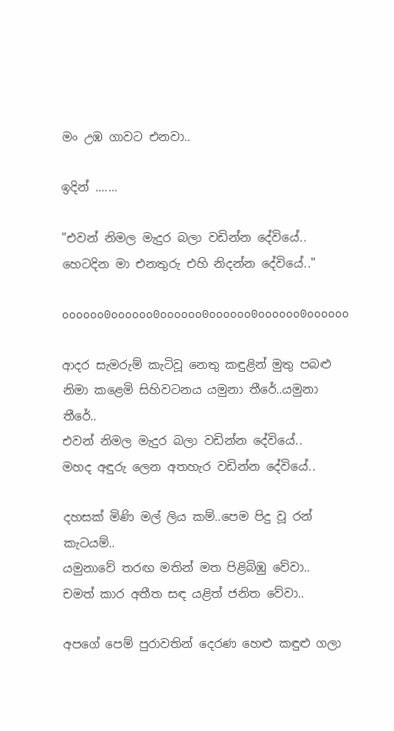මං උඹ ගාවට එනවා..

ඉදින් .......

"එවන් නිමල මැදුර බලා වඩින්න දේවියේ..
හෙටදින මා එනතුරු එහි නිදන්න දේවියේ.."

oooooo0oooooo0oooooo0oooooo0oooooo0oooooo

ආදර සැමරුම් කැටිවූ නෙතු කඳුළින් මුතු පබළු
නිමා කළෙමි සිහිවටනය යමුනා තීරේ..යමුනා තීරේ..
එවන් නිමල මැදුර බලා වඩින්න දේවියේ..
මහද අඳුරු ලෙන අතහැර වඩින්න දේවියේ..

දහසක් මිණි මල් ලිය කම්..පෙම පිදු වූ රන් කැටයම්..
යමුනාවේ තරඟ මතින් මත පිළිබිඹු වේවා..
චමත් කාර අතීත සඳ යළිත් ජනිත වේවා..

අපගේ පෙම් පුරාවතින් දෙරණ හෙළු කඳුළු ගලා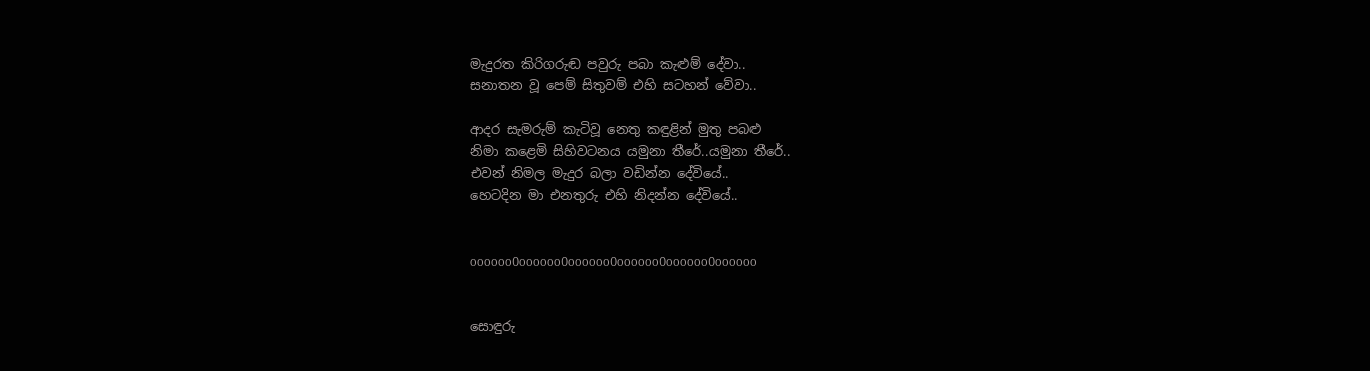මැදුරත කිරිගරුඬ පවුරු පබා කැළුම් දේවා..
සනාතන වූ පෙම් සිතුවම් එහි සටහන් වේවා..

ආදර සැමරුම් කැටිවූ නෙතු කඳුළින් මුතු පබළු
නිමා කළෙමි සිහිවටනය යමුනා තීරේ..යමුනා තීරේ..
එවන් නිමල මැදුර බලා වඩින්න දේවියේ..
හෙටදින මා එනතුරු එහි නිදන්න දේවියේ..


oooooo0oooooo0oooooo0oooooo0oooooo0oooooo


සොඳුරු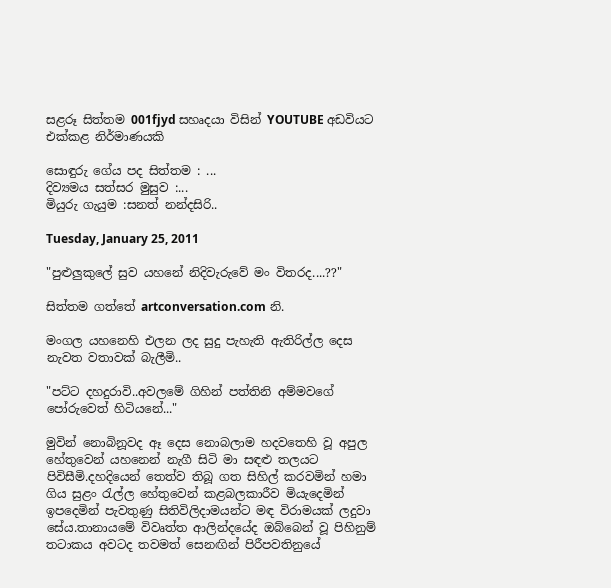සළරූ සිත්තම 001fjyd සහෘදයා විසින් YOUTUBE අඩවියට එක්කළ නිර්මාණයකි

සොඳුරු ගේය පද සිත්තම : ...
දිව්‍යමය සත්සර මුසුව :...
මියුරු ගැයුම :සනත් නන්දසිරි..

Tuesday, January 25, 2011

"පුළුලුකුලේ සුව යහනේ නිදිවැරුවේ මං විතරද....??"

සිත්තම ගත්තේ artconversation.com නි.

මංගල යහනෙහි එලන ලද සුදු පැහැති ඇතිරිල්ල දෙස නැවත වතාවක් බැලීමි..

"පට්ට දහදුරාවි..අවලමේ ගිහින් පත්තිනි අම්මවගේ පෝරුවෙත් හිටියනේ..."

මුවින් නොබිනූවද ඈ දෙස නොබලාම හදවතෙහි වූ අපුල හේතුවෙන් යහනෙන් නැගී සිටි මා සඳළු තලයට පිවිසීමි.දහදියෙන් තෙත්ව තිබූ ගත සිහිල් කරවමින් හමා ගිය සුළං රැල්ල හේතුවෙන් කළබලකාරීව මියැදෙමින් ඉපදෙමින් පැවතුණු සිතිවිලිදාමයන්ට මඳ විරාමයක් ලදුවා සේය.තානායමේ විවෘත්ත ආලින්දයේද ඔබ්බෙන් වූ පිහිනුම් තටාකය අවටද තවමත් සෙනඟින් පිරීපවතිනුයේ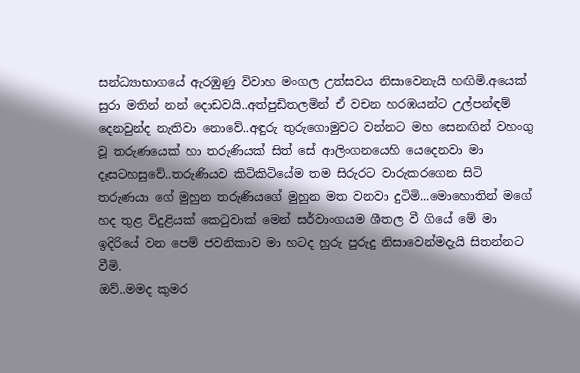සන්ධ්‍යාභාගයේ ඇරඹුණු විවාහ මංගල උත්සවය නිසාවෙනැයි හඟිමි.අයෙක් සුරා මතින් නන් දොඩවයි..අත්පුඩිතලමින් ඒ වචන හරඹයන්ට උල්පන්ඳම් දෙනවුන්ද නැතිවා නොවේ..අඳුරු තුරුගොමුවට වන්නට මහ සෙනඟින් වහංගු වූ තරුණයෙක් හා තරුණියක් සිත් සේ ආලිංගනයෙහි යෙදෙනවා මා දෑසටහසුවේ..තරුණියව කිටිකිටියේම තම සිරුරට වාරුකරගෙන සිටි තරුණයා ගේ මුහුන තරුණියගේ මුහුන මත වනවා දුටිමි...මොහොතින් මගේ හද තුළ විදුළියක් කෙටුවාක් මෙන් සර්වාංගයම ශීතල වී ගියේ මේ මා ඉදිරියේ වන පෙම් ජවනිකාව මා හටද හුරු පුරුදු නිසාවෙන්මදැයි සිතන්නට වීමි.
ඔව්..මමද කුමර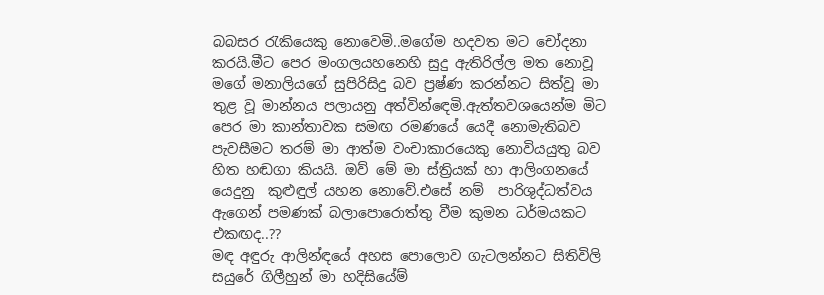බබසර රැකියෙකු නොවෙමි..මගේම හදවත මට චෝදනා කරයි.මීට පෙර මංගලයහනෙහි සුදු ඇතිරිල්ල මත නොවූ මගේ මනාලියගේ සුපිරිසිදු බව ප්‍රෂ්ණ කරන්නට සිත්වූ මා තුළ වූ මාන්නය පලායනු අත්වින්ඳෙමි.ඇත්තවශයෙන්ම මිට පෙර මා කාන්තාවක සමඟ රමණයේ යෙදී නොමැතිබව පැවසීමට තරම් මා ආත්ම වංචාකාරයෙකු නොවියයුතු බව හිත හඬගා කියයි. ඔව් මේ මා ස්ත්‍රියක් හා ආලිංගනයේ යෙදුනු  කුළුඳුල් යහන නොවේ.එසේ නම්  පාරිශුද්ධත්වය ඇගෙන් පමණක් බලාපොරොත්තු වීම කුමන ධර්මයකට එකඟද..??
මඳ අඳුරු ආලින්ඳයේ අහස පොලොව ගැටලන්නට සිතිවිලි සයුරේ ගිලීහුන් මා හදිසියේම්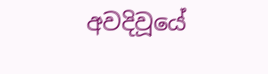අවදිවූයේ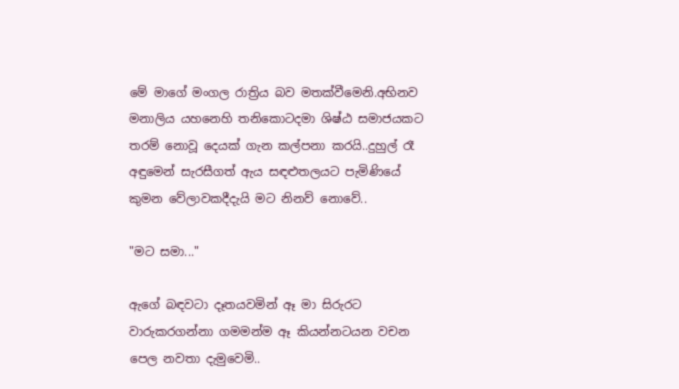මේ මාගේ මංගල රාත්‍රිය බව මතක්වීමෙනි.අභිනව මනාලිය යහනෙහි තනිකොටදමා ශිෂ්ඨ සමාජයකට තරම් නොවූ දෙයක් ගැන කල්පනා කරයි..දුහුල් රෑ අඳුමෙන් සැරසීගත් ඇය සඳළුතලයට පැමිණියේ කුමන වේලාවකදීදැයි මට නිනව් නොවේ..

"මට සමා..."

ඇගේ බඳවටා දෑතයවමින් ඈ මා සිරුරට වාරුකරගන්නා ගමමන්ම ඈ කියන්නටයන වචන පෙල නවතා දැමුවෙමි..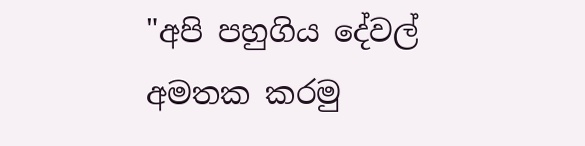"අපි පහුගිය දේවල් අමතක කරමු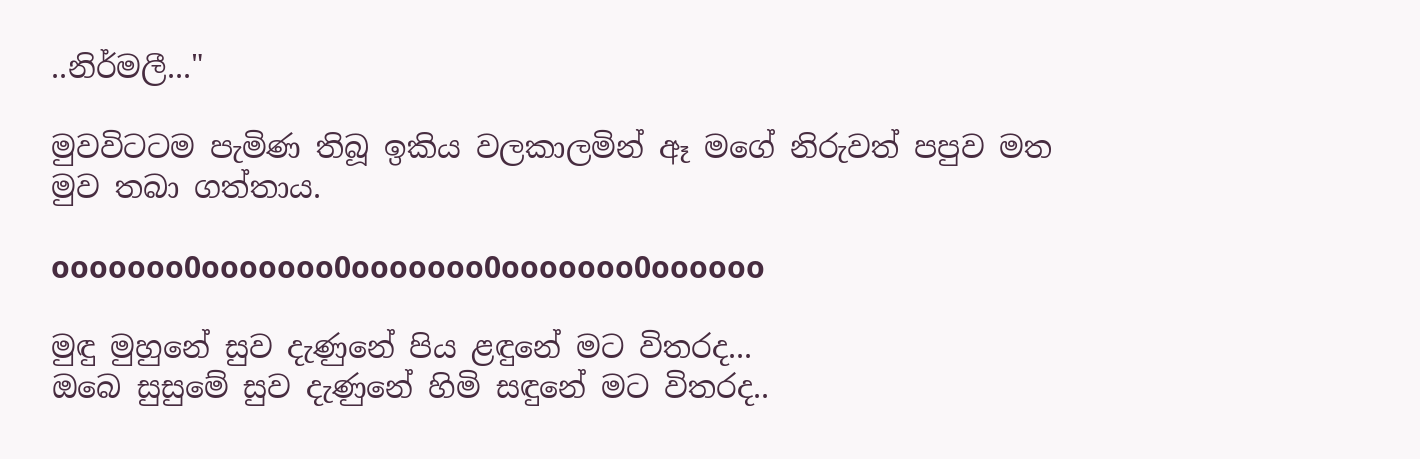..නිර්මලී..."

මුවවිටටම පැමිණ තිබූ ඉකිය වලකාලමින් ඈ මගේ නිරුවත් පපුව මත මුව තබා ගත්තාය.

ooooooo0ooooooo0ooooooo0ooooooo0oooooo

මුඳු මුහුනේ සුව දැණුනේ පිය ළඳුනේ මට විතරද...
ඔබෙ සුසුමේ සුව දැණුනේ හිමි සඳුනේ මට විතරද..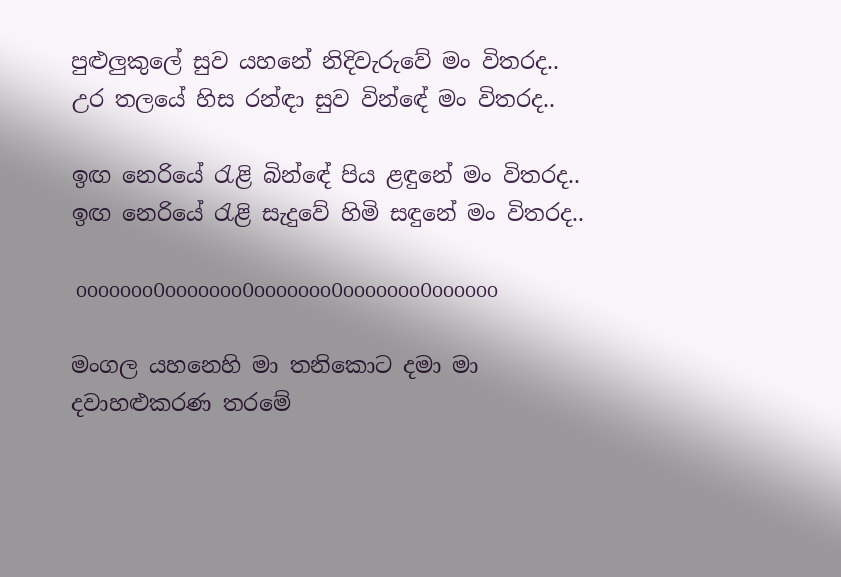පුළුලුකුලේ සුව යහනේ නිදිවැරුවේ මං විතරද..
උර තලයේ හිස රන්ඳා සුව වින්ඳේ මං විතරද..

ඉඟ නෙරියේ රැළි බින්ඳේ පිය ළඳුනේ මං විතරද..
ඉඟ නෙරියේ රැළි සැදුවේ හිමි සඳුනේ මං විතරද..

 ooooooo0ooooooo0ooooooo0ooooooo0oooooo

මංගල යහනෙහි මා තනිකොට දමා මා දවාහළුකරණ තරමේ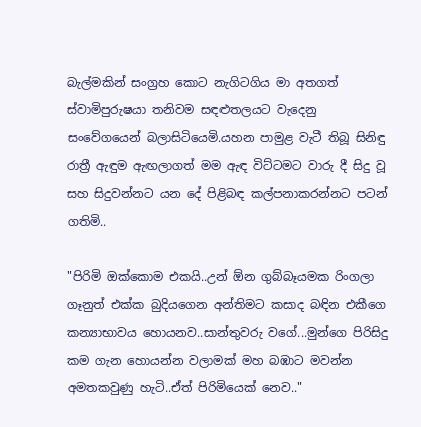බැල්මකින් සංග්‍රහ කොට නැගිටගිය මා අතගත් ස්වාමිපුරුෂයා තනිවම සඳළුතලයට වැදෙනු සංවේගයෙන් බලාසිටියෙමි.යහන පාමුළ වැටී තිබූ සිනිඳු රාත්‍රී ඇඳුම ඇඟලාගත් මම ඇඳ විට්ටමට වාරු දී සිදු වූ සහ සිදුවන්නට යන දේ පිළිබඳ කල්පනාකරන්නට පටන් ගතිමි..

"පිරිමි ඔක්කොම එකයි..උන් ඕන ගුබ්බෑයමක රිංගලා ගෑනුත් එක්ක බුදියගෙන අන්තිමට කසාද බඳින එකීගෙ කන්‍යාභාවය හොයනව..සාන්තුවරු වගේ...මුන්ගෙ පිරිසිදු කම ගැන හොයන්න වලාමක් මහ බඹාට මවන්න අමතකවුණු හැටි..ඒත් පිරිමියෙක් නෙව.."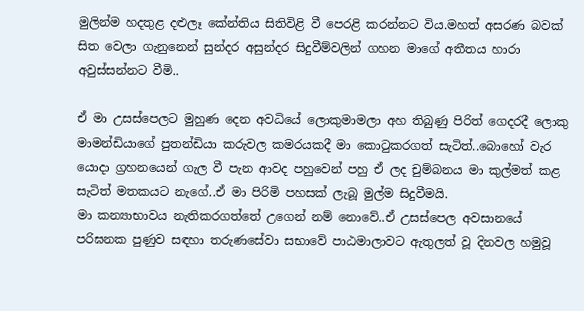මුලින්ම හදතුළ දළුලෑ කේන්තිය සිතිවිළි වී පෙරළි කරන්නට විය.මහත් අසරණ බවක් සිත වෙලා ගැනුනෙන් සුන්දර අසුන්දර සිදුවීම්වලින් ගහන මාගේ අතීතය හාරා අවුස්සන්නට වීමි..

ඒ මා උසස්පෙලට මුහුණ දෙන අවධියේ ලොකුමාමලා අහ තිබුණු පිරිත් ගෙදරදී ලොකු මාමන්ඩියාගේ පුතන්ඩියා කරුවල කමරයකදී මා කොටුකරගත් සැටිත්..බොහෝ වැර යොදා ග්‍රහනයෙන් ගැල වී පැන ආවද පහුවෙන් පහු ඒ ලද චුම්බනය මා කුල්මත් කළ සැටිත් මතකයට නැගේ..ඒ මා පිරිමි පහසක් ලැබූ මුල්ම සිදුවීමයි.
මා කන්‍යාභාවය නැතිකරගත්තේ උගෙන් නම් නොවේ..ඒ උසස්පෙල අවසානයේ පරිඝනක පුණුව සඳහා තරුණසේවා සභාවේ පාඨමාලාවට ඇතුලත් වූ දිනවල හමුවූ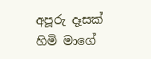අපූරු දෑසක් හිමි මාගේ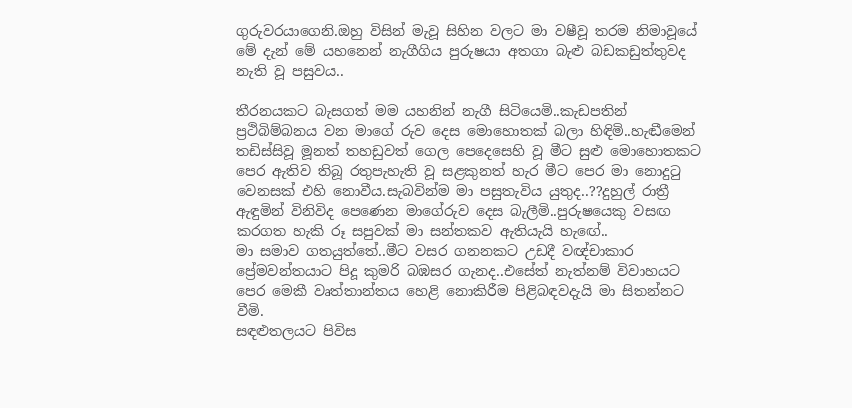ගුරුවරයාගෙනි.ඔහු විසින් මැවූ සිහින වලට මා වෂීවූ තරම නිමාවූයේ මේ දැන් මේ යහනෙන් නැගීගිය පුරුෂයා අතගා බැළු බඩකඩුත්තුවද නැති වූ පසුවය..

තීරනයකට බැසගත් මම යහනින් නැගී සිටියෙමි..කැඩපතින් ප්‍රථිබිම්බනය වන මාගේ රුව දෙස මොහොතක් බලා හිඳිමි..හැඬීමෙන් තඩිස්සිවූ මූනත් තහඩුවත් ගෙල පෙදෙසෙහි වූ මීට සුළු මොහොතකට පෙර ඇතිව තිබූ රතුපැහැති වූ සළකුනත් හැර මීට පෙර මා නොදුටු වෙනසක් එහි නොවීය.සැබවින්ම මා පසුතැවිය යුතුද..??දුහුල් රාත්‍රී ඇඳුමින් විනිවිද පෙණෙන මාගේරුව දෙස බැලීමි..පුරුෂයෙකු වසඟ කරගත හැකි රූ සපුවක් මා සන්තකව ඇතියැයි හැඟේ..
මා සමාව ගතයුත්තේ..මීට වසර ගනනකට උඩදී වඥ්චාකාර ප්‍රේමවන්තයාට පිදූ කුමරි බඹසර ගැනද..එසේත් නැත්නම් විවාහයට පෙර මෙකී වෘත්තාන්තය හෙළි නොකිරීම පිළිබඳවදැයි මා සිතන්නට වීමි.
සඳළුතලයට පිවිස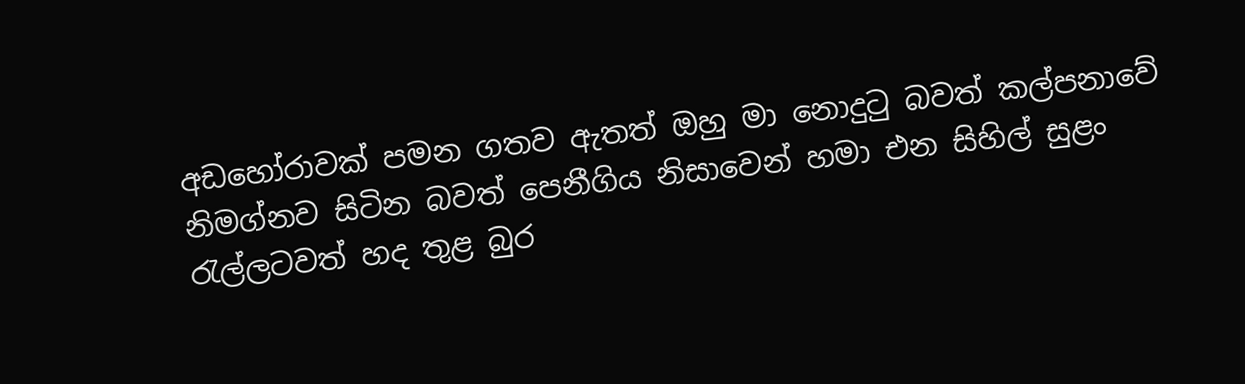අඩහෝරාවක් පමන ගතව ඇතත් ඔහු මා නොදුටු බවත් කල්පනාවේ නිමග්නව සිටින බවත් පෙනීගිය නිසාවෙන් හමා එන සිහිල් සුළං රැල්ලටවත් හද තුළ බුර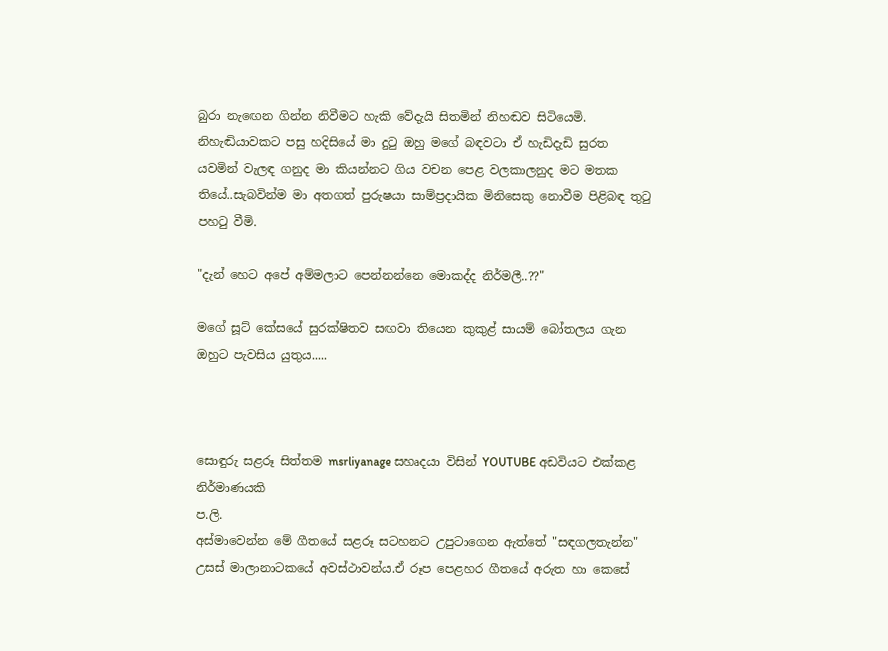බුරා නැඟෙන ගින්න නිවීමට හැකි වේදැයි සිතමින් නිහඬව සිටියෙමි.
නිහැඬියාවකට පසු හදිසියේ මා දුටු ඔහු මගේ බඳවටා ඒ හැඩිදැඩි සුරත යවමින් වැලඳ ගනුද මා කියන්නට ගිය වචන පෙළ වලකාලනුද මට මතක තියේ..සැබවින්ම මා අතගත් පුරුෂයා සාම්ප්‍රදායික මිනිසෙකු නොවීම පිළිබඳ තුටු පහටු වීමි.

"දැන් හෙට අපේ අම්මලාට පෙන්නන්නෙ මොකද්ද නිර්මලී..??"

මගේ සූට් කේසයේ සුරක්ෂිතව සඟවා තියෙන කුකුළ් සායම් බෝතලය ගැන ඔහුට පැවසිය යුතුය.....



සොඳුරු සළරූ සිත්තම msrliyanage සහෘදයා විසින් YOUTUBE අඩවියට එක්කළ නිර්මාණයකි
ප.ලි.
අස්මාවෙන්න මේ ගීතයේ සළරූ සටහනට උපුටාගෙන ඇත්තේ "සඳගලතැන්න" උසස් මාලානාටකයේ අවස්ථාවන්ය.ඒ රූප පෙළහර ගීතයේ අරුත හා කෙසේ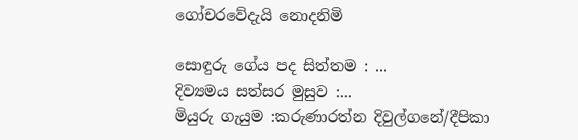ගෝචරවේදැයි නොදනිමි

සොඳුරු ගේය පද සිත්තම : ...
දිව්‍යමය සත්සර මුසුව :...
මියුරු ගැයුම :කරුණාරත්න දිවුල්ගනේ/දීපිකා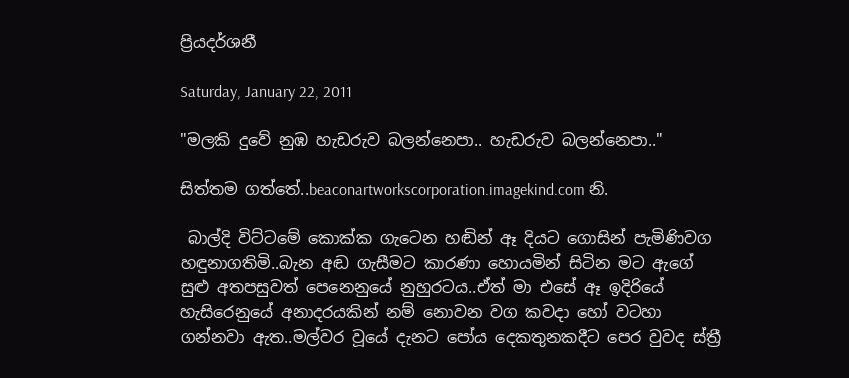ප්‍රියදර්ශනී

Saturday, January 22, 2011

"මලකි දුවේ නුඹ හැඩරුව බලන්නෙපා.. හැඩරුව බලන්නෙපා.."

සිත්තම ගත්තේ..beaconartworkscorporation.imagekind.com නි.

 බාල්දි විට්ටමේ කොක්ක ගැටෙන හඬින් ඈ දියට ගොසින් පැමිණිවග හඳුනාගතිමි..බැන අඬ ගැසීමට කාරණා හොයමින් සිටින මට ඇගේ සුළු අතපසුවත් පෙනෙනුයේ නුහුරටය..ඒත් මා එසේ ඈ ඉදිරියේ හැසිරෙනුයේ අනාදරයකින් නම් නොවන වග කවදා හෝ වටහා ගන්නවා ඇත..මල්වර වූයේ දැනට පෝය දෙකතුනකදීට පෙර වුවද ස්ත්‍රී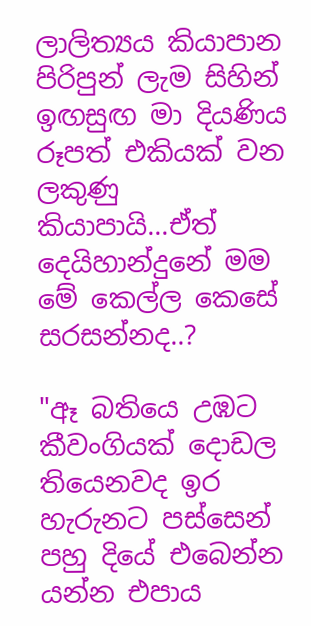ලාලිත්‍යය කියාපාන පිරිපුන් ලැම සිහින් ඉඟසුඟ මා දියණිය රූපත් එකියක් වන ලකුණු කියාපායි...ඒත් දෙයිහාන්දුනේ මම මේ කෙල්ල කෙසේ සරසන්නද..?

"ඈ බතියෙ උඹට කීවංගියක් දොඩල තියෙනවද ඉර හැරුනට පස්සෙන් පහු දියේ එබෙන්න යන්න එපාය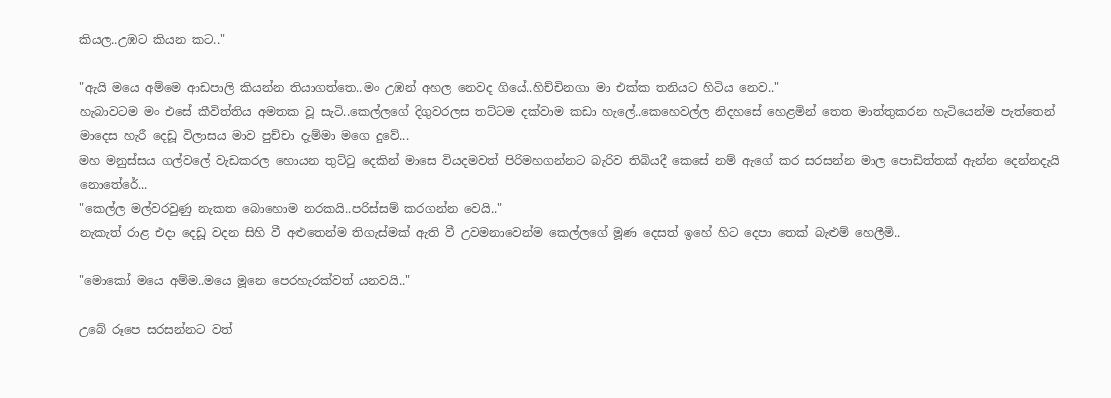කියල..උඹට කියන කට.."

"ඇයි මයෙ අම්මෙ ආඩපාලි කියන්න තියාගත්තෙ..මං උඹන් අහල නෙවද ගියේ..හිච්චිනගා මා එක්ක තනියට හිටිය නෙව.."
හැබාවටම මං එසේ කීවිත්තිය අමතක වූ සැටි..කෙල්ලගේ දිගුවරලස තට්ටම දක්වාම කඩා හැලේ..කෙහෙවල්ල නිදහසේ හෙළමින් තෙත මාත්තුකරන හැටියෙන්ම පැත්තෙන් මාදෙස හැරී දෙඩූ විලාසය මාව පුච්චා දැම්මා මගෙ දුවේ...
මහ මනුස්සය ගල්වලේ වැඩකරල හොයන තුට්ටු දෙකින් මාසෙ වියදමවත් පිරිමහගන්නට බැරිව තිබියදී කෙසේ නම් ඇගේ කර සරසන්න මාල පොඩිත්තක් ඇන්න දෙන්නදැයි නොතේරේ...
"කෙල්ල මල්වරවුණු නැකත බොහොම නරකයි..පරිස්සම් කරගන්න වෙයි.."
නැකැත් රාළ එදා දෙඩූ වදන සිහි වී අළුතෙන්ම තිගැස්මක් ඇති වී උවමනාවෙන්ම කෙල්ලගේ මූණ දෙසත් ඉහේ හිට දෙපා තෙක් බැළුම් හෙලීමි..

"මොකෝ මයෙ අම්ම..මයෙ මූනෙ පෙරහැරක්වත් යනවයි.."

උබේ රූපෙ සරසන්නට වත්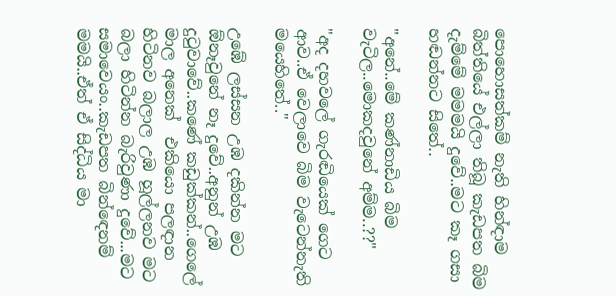පොහොසත්කම් නැති හින්ඳාම බිත්තියේ එල්ලා තිබූ කැඩපත බිම දැම්මේ මමමයි දුවේ..මට කෑ ගසා හඬන්නට සිතේ..

"අනේ..මේ කණ්නාඩිය බිම වැටිල..මොකදවුනේ අම්ම..??"

"අද දහවලේ ගැරඬියෙක් ගෙට ආව..ඒ වෙලාවෙ බිම වැටෙන්නැති මයෙහිතේ.."

උඹේ ලස්සන උඹ දකින්න මට ඕනෑවුනේ නෑ දුවේ..අනුන් උඹ දුටුවාවේ..කණේ කඩුක්කන්..ගෙලේ මාල අනෙක්  එකියො පලඳාන හිටිනව බලාල උඹ හූල්ලනව මට බලා හිටින්න බැරිවුණා දුවේ...මට සමාවෙයං..කැඩපත බින්ඳෙනම් මමයි..ඒත් ඒ සිද්ධිය මා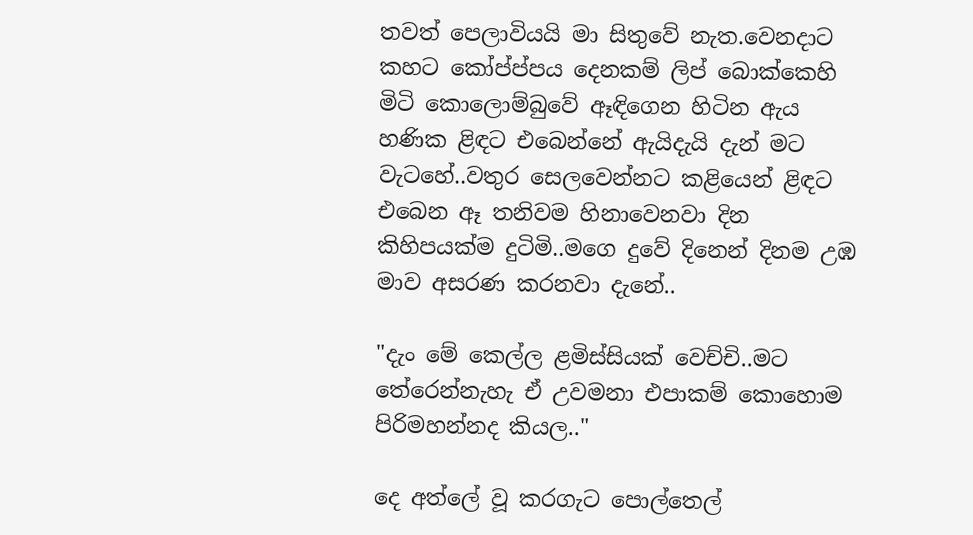තවත් පෙලාවියයි මා සිතුවේ නැත.වෙනදාට කහට කෝප්ප්පය දෙනකම් ලිප් බොක්කෙහි මිටි කොලොම්බුවේ ඈඳිගෙන හිටින ඇය හණික ළිඳට එබෙන්නේ ඇයිදැයි දැන් මට වැටහේ..වතුර සෙලවෙන්නට කළියෙන් ළිඳට එබෙන ඈ තනිවම හිනාවෙනවා දින කිහිපයක්ම දුටිමි..මගෙ දුවේ දිනෙන් දිනම උඹ මාව අසරණ කරනවා දැනේ..

"දැං මේ කෙල්ල ළමිස්සියක් වෙච්චි..මට තේරෙන්නැහැ ඒ උවමනා එපාකම් කොහොම පිරිමහන්නද කියල.."

දෙ අත්ලේ වූ කරගැට පොල්තෙල්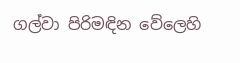ගල්වා පිරිමඳින වේලෙහි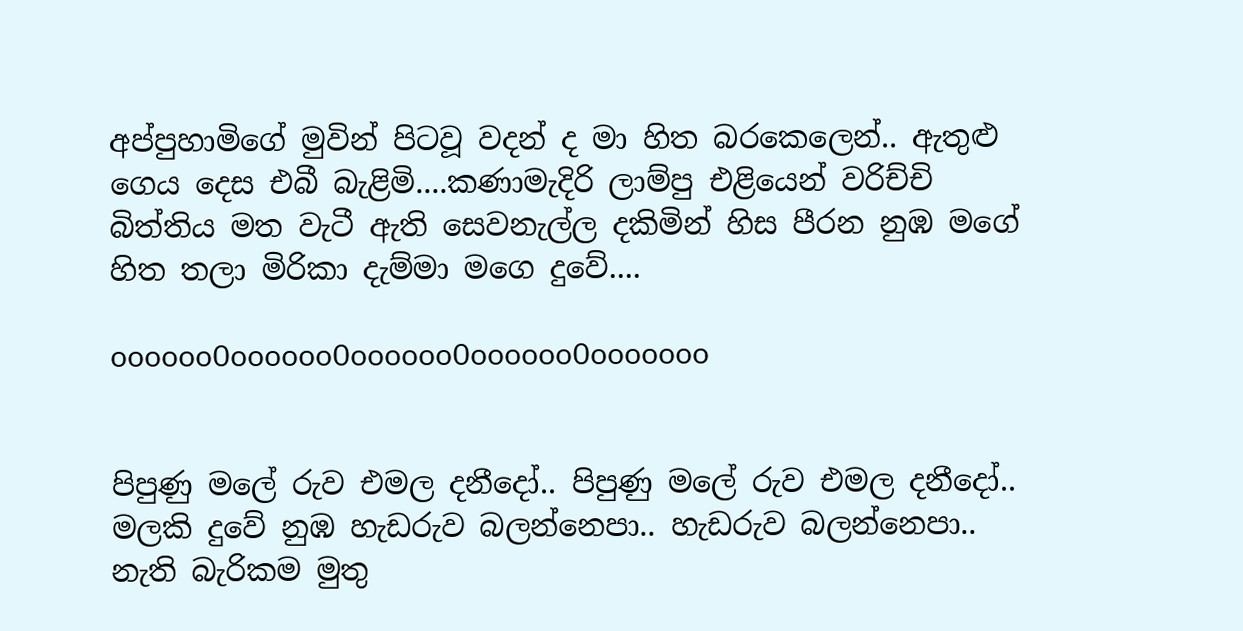අප්පුහාමිගේ මුවින් පිටවූ වදන් ද මා හිත බරකෙලෙන්.. ඇතුළු ගෙය දෙස එබී බැළිමි....කණාමැදිරි ලාම්පු එළියෙන් වරිච්චි බිත්තිය මත වැටී ඇති සෙවනැල්ල දකිමින් හිස පීරන නුඹ මගේ හිත තලා මිරිකා දැම්මා මගෙ දුවේ....

oooooo0oooooo0oooooo0oooooo0ooooooo


පිපුණු මලේ රුව එමල දනීදෝ.. පිපුණු මලේ රුව එමල දනීදෝ..
මලකි දුවේ නුඹ හැඩරුව බලන්නෙපා.. හැඩරුව බලන්නෙපා..
නැති බැරිකම මුතු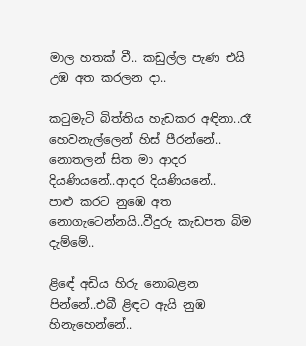මාල හතක් වී.. කඩුල්ල පැණ එයි උඹ අත කරලන දා..

කටුමැටි බිත්තිය හැඩකර අඳිනා..රෑ හෙවනැල්ලෙන් හිස් පීරන්නේ..
නොතලන් සිත මා ආදර දියණියනේ..ආදර දියණියනේ..
පාළු කරට නුඹෙ අත නොගැටෙන්නයි..වීදුරු කැඩපත බිම දැම්මේ..

ළිඳේ අඩිය හිරු නොබළන පින්නේ..එබී ළිඳට ඇයි නුඹ හිනැහෙන්නේ..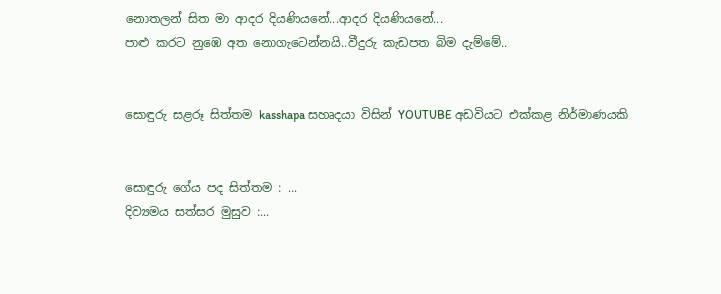නොතලන් සිත මා ආදර දියණියනේ...ආදර දියණියනේ...
පාළු කරට නුඹෙ අත නොගැටෙන්නයි..වීදුරු කැඩපත බිම දැම්මේ..


සොඳුරු සළරූ සිත්තම kasshapa සහෘදයා විසින් YOUTUBE අඩවියට එක්කළ නිර්මාණයකි


සොඳුරු ගේය පද සිත්තම : ...
දිව්‍යමය සත්සර මුසුව :...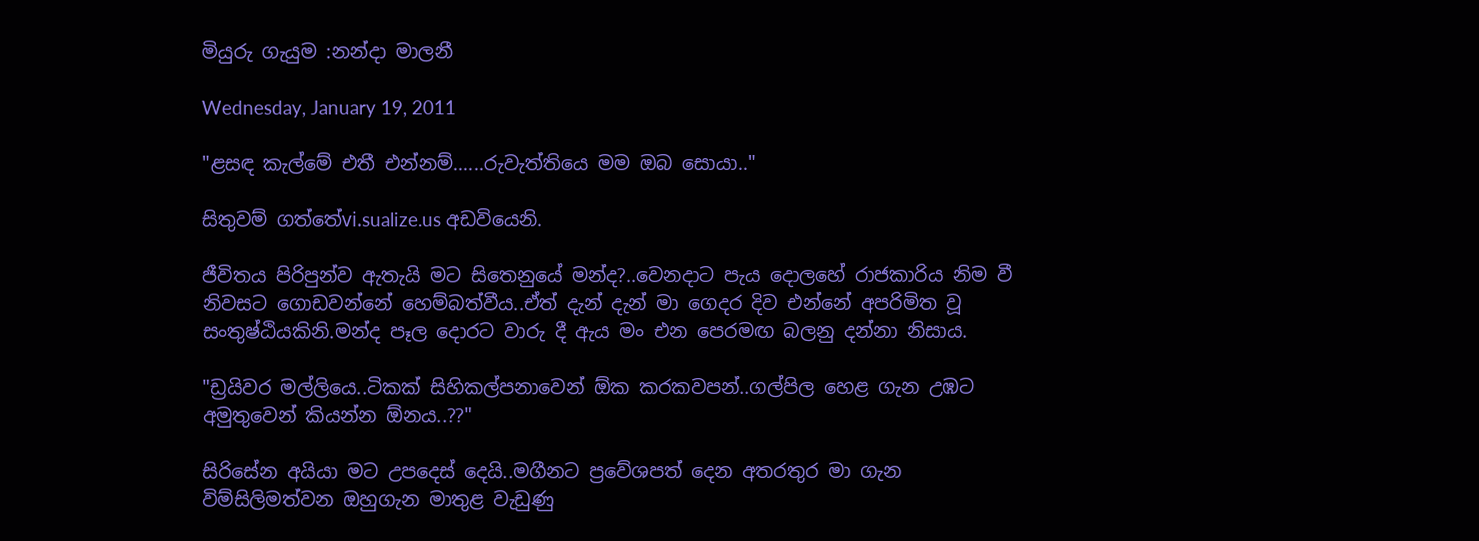මියුරු ගැයුම :නන්දා මාලනී

Wednesday, January 19, 2011

"ළසඳ කැල්මේ එතී එන්නම්......රුවැත්තියෙ මම ඔබ සොයා.."

සිතුවම් ගත්තේvi.sualize.us අඩවියෙනි.

ජීවිතය පිරිපුන්ව ඇතැයි මට සිතෙනුයේ මන්ද?..වෙනදාට පැය දොලහේ රාජකාරිය නිම වී නිවසට ගොඩවන්නේ හෙම්බත්වීය..ඒත් දැන් දැන් මා ගෙදර දිව එන්නේ අපරිමිත වූ සංතුෂ්ඨියකිනි.මන්ද පෑල දොරට වාරු දී ඇය මං එන පෙරමඟ බලනු දන්නා නිසාය.

"ඩ්‍රයිවර මල්ලියෙ..ටිකක් සිහිකල්පනාවෙන් ඕක කරකවපන්..ගල්පිල හෙළ ගැන උඹට අමුතුවෙන් කියන්න ඕනය..??"

සිරිසේන අයියා මට උපදෙස් දෙයි..මගීනට ප්‍රවේශපත් දෙන අතරතුර මා ගැන විම්සිලිමත්වන ඔහුගැන මාතුළ වැඩුණු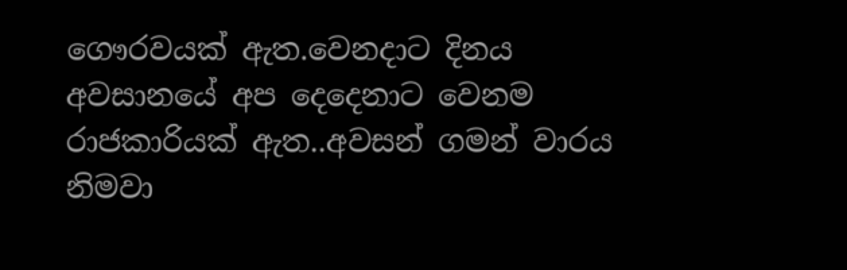ගෞරවයක් ඇත.වෙනදාට දිනය අවසානයේ අප දෙදෙනාට වෙනම රාජකාරියක් ඇත..අවසන් ගමන් වාරය නිමවා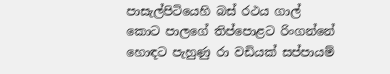පාසැල්පිටියෙහි බස් රථය ගාල් කොට පාලගේ තිප්පොළට රිංගන්නේ හොඳට පැහුණු රා වඩියක් සප්පායම්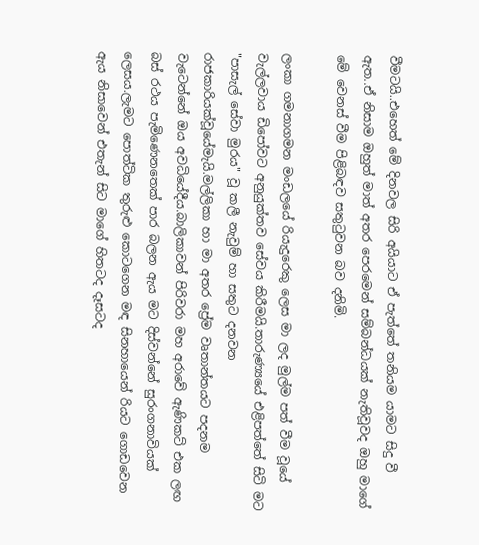වීමටයි..එහෙත් මේ දිනවල සිරි අයියාට ඒ පැත්තේ තනියම යාමට සිදු වී ඇත..ඒ නිසාම ඔහුත් මාත් අතර පෙරමෙන් සම්බන්ධයක් නැතිවූවද ඔහු මාගේ මේ වෙනස් වීම පිළිබඳව සතුටුවන බව දනිමි.

ලංකා ගමනාගමන මංඩලයේ රියැදුරෙකු ලෙස මා ලද මුල්ම පත් වීම වූයේ වැල්ලවාය ඩිපෝවට අනුයුක්තව සේවය කිරීමයි.තාරුණ්‍යයේ එළිපත්තේ සිටි මට "පාසැල් සේවා මුරය" වූ කලී නැවුම් හා සතුට දනවන රාජකාරියක්වූයේමැයි.මල්ලිකා හා මා අතර ප්‍රේම වෘතාන්තයට පදනම වැටෙන්නේ ඔය අවධියේදීය.බාලිකාවන් පිරිවරා මහ අරාවේ ඇණිකට් එක ලඟ බස් රථය පැමිණෙනතෙක් පාර බලන ඇය මට දිස්වන්නේ සුරංගනාවියක් ලෙසය.ලැමට පොත්ටික තුරුළු කොටගෙන මඳ සිනහායෙන් රියට ගොඩවෙන ඇය නිසාවෙන් එතැන් සිට මාගේ හිතටද දෑසටද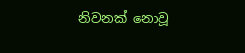නිවනක් නොවූ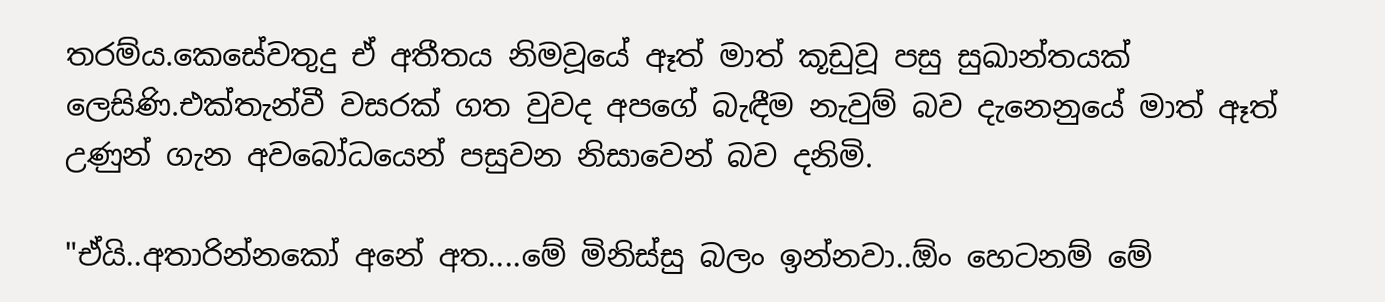තරම්ය.කෙසේවතුදු ඒ අතීතය නිමවූයේ ඈත් මාත් කූඩුවූ පසු සුඛාන්තයක් ලෙසිණි.එක්තැන්වී වසරක් ගත වුවද අපගේ බැඳීම නැවුම් බව දැනෙනුයේ මාත් ඈත් උණුන් ගැන අවබෝධයෙන් පසුවන නිසාවෙන් බව දනිමි.

"ඒයි..අතාරින්නකෝ අනේ අත....මේ මිනිස්සු බලං ඉන්නවා..ඕං හෙටනම් මේ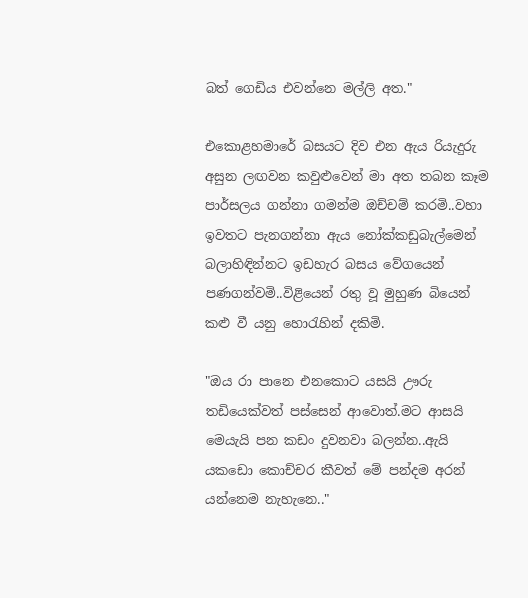බත් ගෙඩිය එවන්නෙ මල්ලි අත."

එකොළහමාරේ බසයට දිව එන ඇය රියැදුරු අසුන ලඟවන කවුළුවෙන් මා අත තබන කෑම පාර්සලය ගන්නා ගමන්ම ඔච්චම් කරමි..වහා ඉවතට පැනගන්නා ඇය නෝක්කඩුබැල්මෙන් බලාහිඳින්නට ඉඩහැර බසය වේගයෙන් පණගන්වමි..විළියෙන් රතු වූ මුහුණ බියෙන් කළු වී යනු හොරැහින් දකිමි.

"ඔය රා පානෙ එනකොට යසයි ඌරු තඩියෙක්වත් පස්සෙන් ආවොත්.මට ආසයි මෙයැයි පන කඩං දුවනවා බලන්න..ඇයි යකඩො කොච්චර කීවත් මේ පන්දම අරන් යන්නෙම නැහැනෙ.."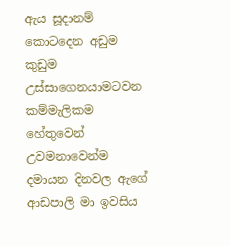ඇය සූදානම් කොටදෙන අඩුම කුඩුම උස්සාගෙනයාමටවන කම්මැලිකම හේතුවෙන් උවමනාවෙන්ම දමායන දිනවල ඇගේ ආඩපාලි මා ඉවසිය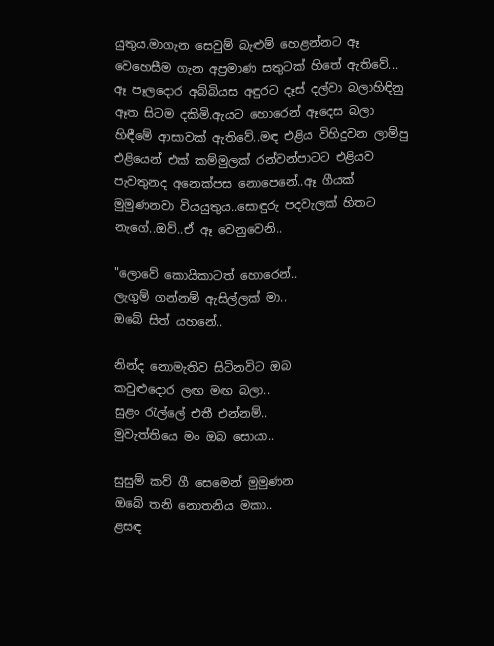යුතුය.මාගැන සෙවුම් බැළුම් හෙළන්නට ඈ වෙහෙසීම ගැන අප්‍රමාණ සතුටක් හිතේ ඇතිවේ...
ඈ පෑලදොර අබ්බියස අඳුරට දෑස් දල්වා බලාහිඳිනු ඈත සිටම දකිමි.ඇයට හොරෙන් ඈදෙස බලා හිඳීමේ ආසාවක් ඇතිවේ..මඳ එළිය විහිදුවන ලාම්පු එළියෙන් එක් කම්මුලක් රන්වන්පාටට එළියව පැවතුනද අනෙක්පස නොපෙනේ..ඈ ගීයක් මුමුණනවා වියයුතුය..සොඳුරු පදවැලක් හිතට නැගේ..ඔව්..ඒ ඈ වෙනුවෙනි..

"ලොවේ කොයිකාටත් හොරෙන්..
ලැගුම් ගන්නම් ඇසිල්ලක් මා..
ඔබේ සිත් යහනේ..

නින්ද නොමැතිව සිටිනවිට ඔබ
කවුළුදොර ලඟ මඟ බලා..
සුළං රැල්ලේ එතී එන්නම්..
මුවැත්තියෙ මං ඔබ සොයා..

සුසුම් කව් ගී සෙමෙන් මුමුණන
ඔබේ තනි නොතනිය මකා..
ළසඳ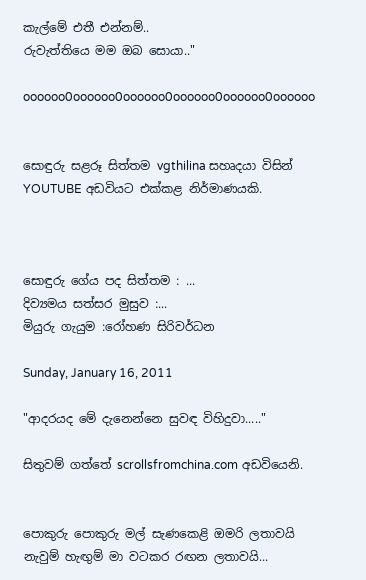කැල්මේ එතී එන්නම්..
රුවැත්තියෙ මම ඔබ සොයා.."

oooooo0oooooo0oooooo0oooooo0oooooo0oooooo


සොඳුරු සළරූ සිත්තම vgthilina සහෘදයා විසින් YOUTUBE අඩවියට එක්කළ නිර්මාණයකි.



සොඳුරු ගේය පද සිත්තම : ...
දිව්‍යමය සත්සර මුසුව :...
මියුරු ගැයුම :රෝහණ සිරිවර්ධන

Sunday, January 16, 2011

"ආදරයද මේ දැනෙන්නෙ සුවඳ විහිදුවා....."

සිතුවම් ගත්තේ scrollsfromchina.com අඩවියෙනි.


පොකුරු පොකුරු මල් සැණකෙළි ඔමරි ලතාවයි
නැවුම් හැඟුම් මා වටකර රඟන ලතාවයි...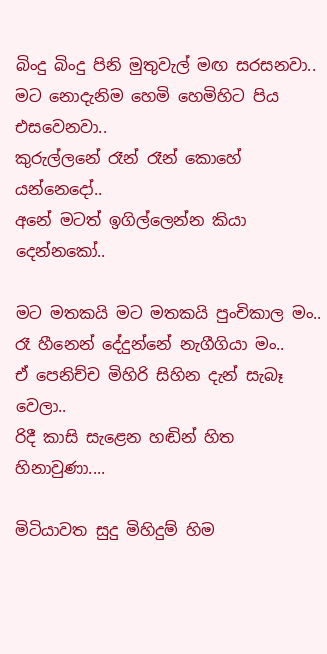බිංදු බිංදු පිනි මුතුවැල් මඟ සරසනවා..
මට නොදැනිම හෙමි හෙමිහිට පිය එසවෙනවා..
කුරුල්ලනේ රෑන් රෑන් කොහේ යන්නෙදෝ..
අනේ මටත් ඉගිල්ලෙන්න කියා දෙන්නකෝ..

මට මතකයි මට මතකයි පුංචිකාල මං..
රෑ හීනෙන් දේදුන්නේ නැගීගියා මං..
ඒ පෙනිච්ච මිහිරි සිහින දැන් සැබෑ වෙලා..
රිදී කාසි සැළෙන හඬින් හිත හිනාවුණා....

මිටියාවත සුදු මිහිදුම් හිම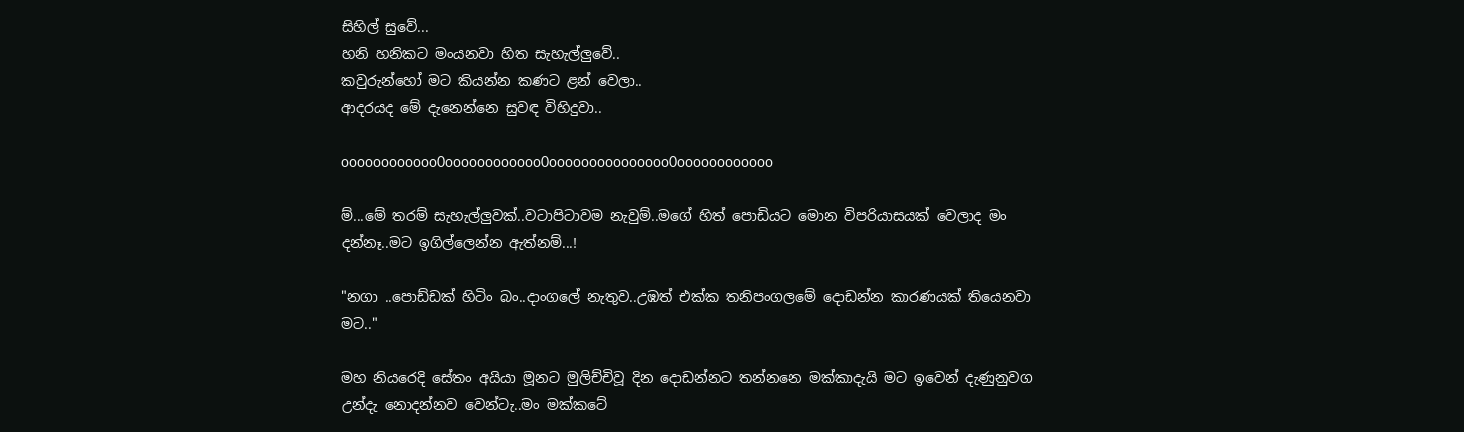සිහිල් සුවේ...
හනි හනිකට මංයනවා හිත සැහැල්ලුවේ..
කවුරුන්හෝ මට කියන්න කණට ළන් වෙලා..
ආදරයද මේ දැනෙන්නෙ සුවඳ විහිදුවා..

oooooooooooo0oooooooooooo0ooooooooooooooo0oooooooooooo

ම්...මේ තරම් සැහැල්ලුවක්..වටාපිටාවම නැවුම්..මගේ හිත් පොඩියට මොන විපරියාසයක් වෙලාද මං දන්නෑ..මට ඉගිල්ලෙන්න ඇත්නම්...!

"නගා ..පොඩ්ඩක් හිටිං බං..දාංගලේ නැතුව..උඹත් එක්ක තනිපංගලමේ දොඩන්න කාරණයක් තියෙනවා මට.."

මහ නියරෙදි සේතං අයියා මූනට මුලිච්චිවූ දින දොඩන්නට තන්නනෙ මක්කාදැයි මට ඉවෙන් දැණුනුවග උන්දැ නොදන්නව වෙන්ටැ..මං මක්කටේ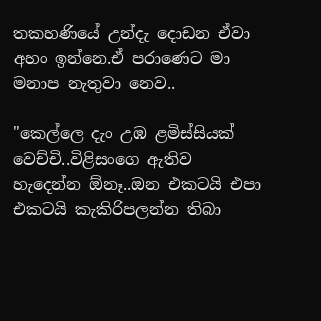තකහණියේ උන්දැ දොඩන ඒවා අහං ඉන්නෙ.ඒ පරාණෙට මා මනාප නැතුවා නෙව..

"කෙල්ලෙ දැං උඹ ළමිස්සියක් වෙච්චි..විළිසංගෙ ඇතිව හැදෙන්න ඕනෑ..ඔන එකටයි එපා එකටයි කැකිරිපලන්න තිබා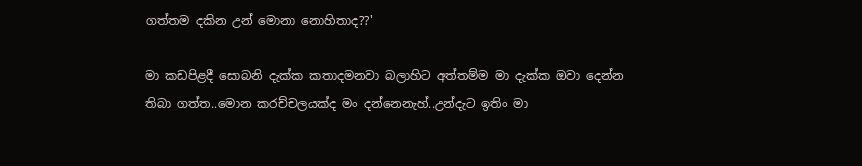ගත්තම දකින උන් මොනා නොහිතාද??'

මා කඩපිළදී සොබනි දැක්ක කතාදමනවා බලාහිට අත්තම්ම මා දැක්ක ඔවා දෙන්න තිබා ගත්ත..මොන කරච්චලයක්ද මං දන්නෙනැහ්..උන්දැට ඉතිං මා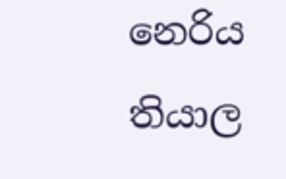නෙරිය තියාල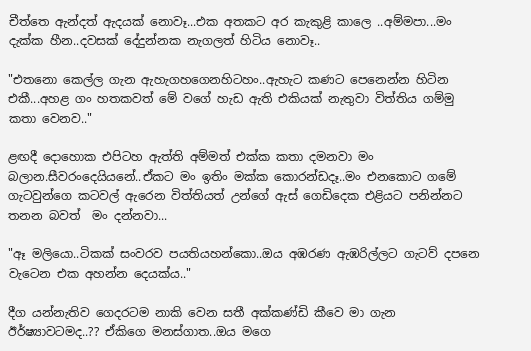චීත්තෙ ඇන්දත් ඇදයක් නොවෑ...එක අතකට අර කැකුළි කාලෙ ..අම්මපා...මං දැක්ක හීන..දවසක් දේදුන්නක නැගලත් හිටිය නොවෑ..

"එතනො කෙල්ල ගැන ඇහැගහගෙනහිටහං..ඇහැට කණට පෙනෙන්න හිටින එකී...අහළ ගං හතකවත් මේ වගේ හැඩ ඇති එකියක් නැතුවා විත්තිය ගම්මු කතා වෙනව.."

ළඟදී දොහොක එපිටහ ඇත්ති අම්මත් එක්ක කතා දමනවා මං බලාන.සීවරංදෙයියනේ..ඒකට මං ඉතිං මක්ක කොරන්ඩදෑ..මං එනකොට ගමේ ගැටවුන්ගෙ කටවල් ඇරෙන විත්තියත් උන්ගේ ඇස් ගෙඩිදෙක එළියට පනින්නට තනන බවත්  මං දන්නවා...

"ඈ මලියො..ටිකක් සංවරව පයතියහන්කො..ඔය අඹරණ ඇඹරිල්ලට ගැටව් දපනෙ වැටෙන එක අහන්න දෙයක්ය.."

දීග යන්නැතිව ගෙදරටම නාකි වෙන සතී අක්කණ්ඩි කීවෙ මා ගැන ඊර්ෂ්‍යාවටමද..?? ඒකිගෙ මනස්ගාත..ඔය මගෙ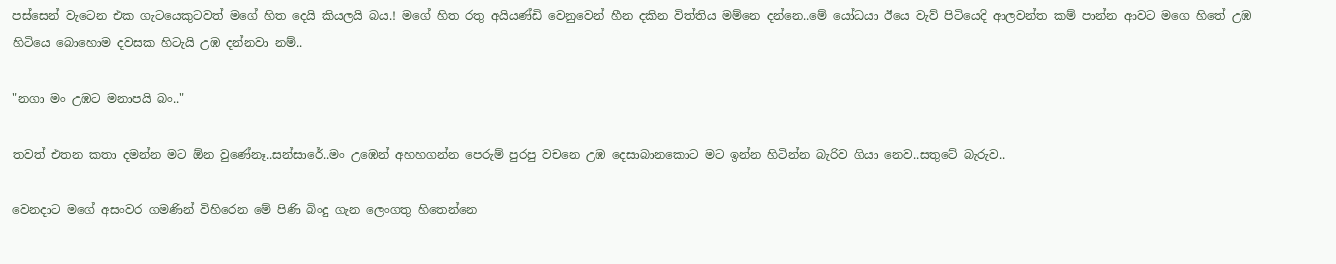පස්සෙන් වැටෙන එක ගැටයෙකුටවත් මගේ හිත දෙයි කියලයි බය.! මගේ හිත රතු අයියණ්ඩි වෙනුවෙන් හීන දකින විත්තිය මම්නෙ දන්නෙ..මේ යෝධයා ඊයෙ වැව් පිටියෙදි ආලවන්ත කම් පාන්න ආවට මගෙ හිතේ උඹ හිටියෙ බොහොම දවසක හිටැයි උඹ දන්නවා නම්..

"නගා මං උඹට මනාපයි බං.."

තවත් එතන කතා දමන්න මට ඕන වුණේනෑ..සන්සාරේ..මං උඹෙන් අහහගන්න පෙරුම් පුරපු වචනෙ උඹ දෙසාබානකොට මට ඉන්න හිටින්න බැරිව ගියා නෙව..සතුටේ බැරුව..

වෙනදාට මගේ අසංවර ගමණින් විහිරෙන මේ පිණි බිංදු ගැන ලෙංගතු හිතෙන්නෙ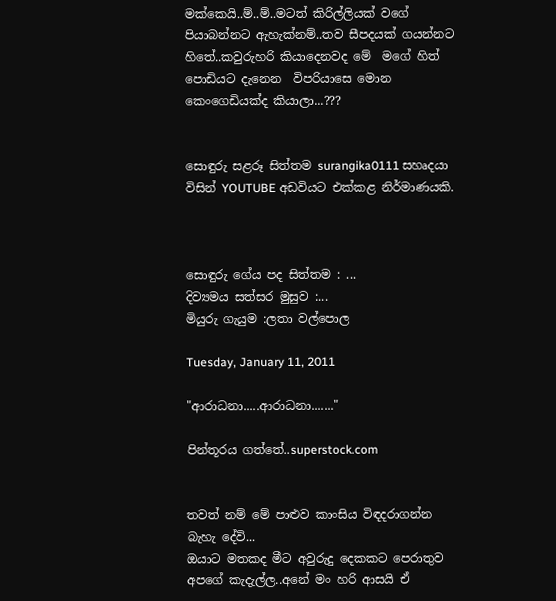මක්කෙයි..ම්..ම්..මටත් කිරිල්ලියක් වගේ පියාබන්නට ඇහැක්නම්..තව සීපදයක් ගයන්නට හිතේ..කවුරුහරි කියාදෙනවද මේ  මගේ හිත් පොඩියට දැනෙන  විපරියාසෙ මොන කෙංගෙඩියක්ද කියාලා...???


සොඳුරු සළරූ සිත්තම surangika0111 සහෘදයා විසින් YOUTUBE අඩවියට එක්කළ නිර්මාණයකි.



සොඳුරු ගේය පද සිත්තම : ...
දිව්‍යමය සත්සර මුසුව :...
මියුරු ගැයුම :ලතා වල්පොල

Tuesday, January 11, 2011

"ආරාධනා.....ආරාධනා......."

පින්තූරය ගත්තේ..superstock.com


තවත් නම් මේ පාළුව කාංසිය විඳදරාගන්න බැහැ දේවි...
ඔයාට මතකද මීට අවුරුදු දෙකකට පෙරාතුව අපගේ කැදැල්ල..අනේ මං හරි ආසයි ඒ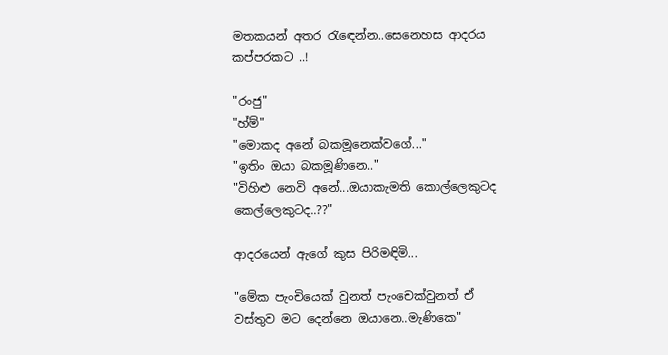මතකයන් අතර රැඳෙන්න..සෙනෙහස ආදරය කප්පරකට ..!

"රංජු"
"හ්ම්"
"මොකද අනේ බකමූනෙක්වගේ..."
"ඉතිං ඔයා බකමූණිනෙ.."
"විහිළු නෙවි අනේ...ඔයාකැමති කොල්ලෙකුටද කෙල්ලෙකුටද..??"

ආදරයෙන් ඇගේ කුස පිරිමඳිමි...

"මේක පැංචියෙක් වුනත් පැංචෙක්වුනත් ඒ වස්තුව මට දෙන්නෙ ඔයානෙ..මැණිකෙ"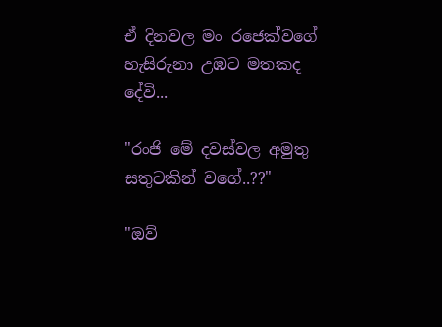ඒ දිනවල මං රජෙක්වගේ හැසිරුනා උඹට මතකද දේවි...

"රංජි මේ දවස්වල අමුතු සතුටකින් වගේ..??"

"ඔව්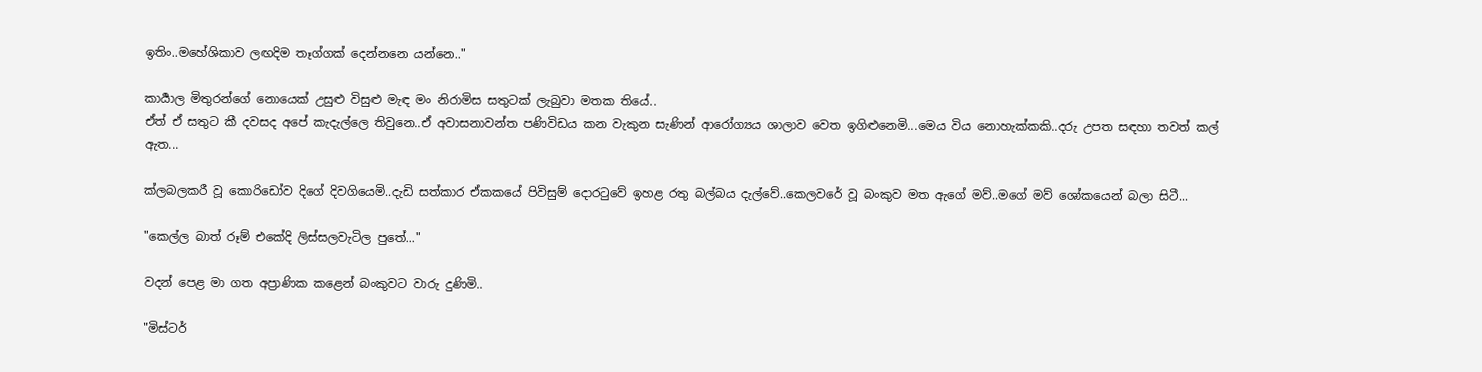ඉතිං..මහේශිකාව ලඟදිම තෑග්ගක් දෙන්නනෙ යන්නෙ.."

කාර්‍යාල මිතුරන්ගේ නොයෙක් උසුළු විසුළු මැඳ මං නිරාමිස සතුටක් ලැබුවා මතක තියේ..
ඒත් ඒ සතුට කී දවසද අපේ කැදැල්ලෙ තිවුනෙ..ඒ අවාසනාවන්ත පණිවිඩය කන වැකුන සැණින් ආරෝග්‍යය ශාලාව වෙත ඉගිළුනෙමි...මෙය විය නොහැක්කකි..දරු උපත සඳහා තවත් කල් ඇත...

ක්ලබලකරී වූ කොරිඩෝව දිගේ දිවගියෙමි..දැඩි සත්කාර ඒකකයේ පිවිසුම් දොරටුවේ ඉහළ රතු බල්බය දැල්වේ..කෙලවරේ වූ බංකුව මත ඇගේ මව්..මගේ මව් ශෝකයෙන් බලා සිටී...

"කෙල්ල බාත් රූම් එකේදි ලිස්සලවැටිල පුතේ..."

වදන් පෙළ මා ගත අප්‍රාණික කළෙන් බංකුවට වාරු දුණිමි..

"මිස්ටර්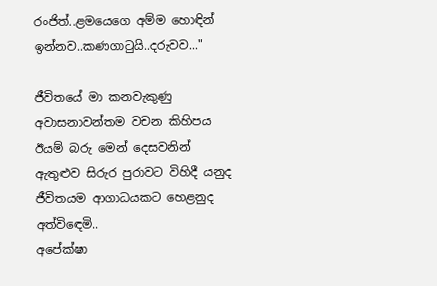රංජිත්..ළමයෙගෙ අම්ම හොඳින් ඉන්නව..කණගාටුයි..දරුවව..."

ජීවිතයේ මා කනවැකුණු අවාසනාවන්තම වචන කිහිපය ඊයම් බරු මෙන් දෙසවනින් ඇතුළුව සිරුර පුරාවට විහිදී යනුද ජීවිතයම ආගාධයකට හෙළනුද අත්විඳෙමි..
අපේක්ෂා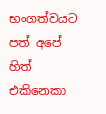භංගත්වයට පත් අපේ හිත් එකිනෙකා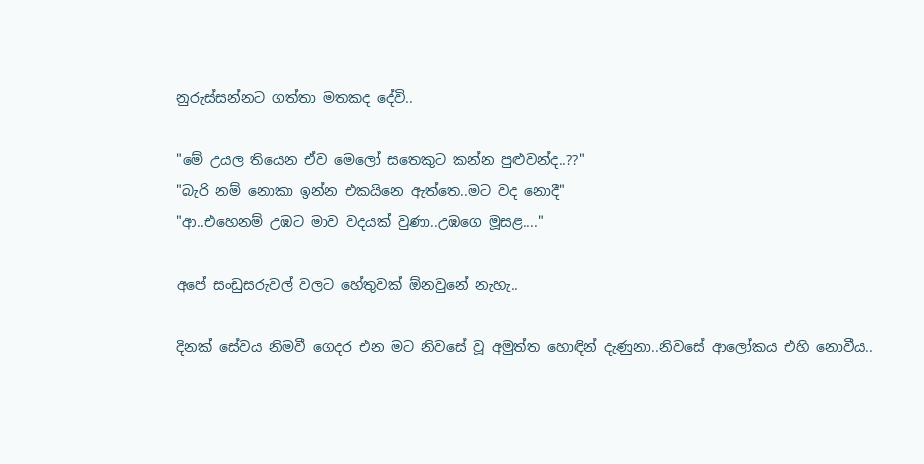නුරුස්සන්නට ගත්තා මතකද දේවි..

"මේ උයල තියෙන ඒව මෙලෝ සතෙකුට කන්න පුළුවන්ද..??"
"බැරි නම් නොකා ඉන්න එකයිනෙ ඇත්තෙ..මට වද නොදී"
"ආ..එහෙනම් උඹට මාව වදයක් වුණා..උඹගෙ මූසළ...."

අපේ සංඩුසරුවල් වලට හේතුවක් ඕනවුනේ නැහැ..

දිනක් සේවය නිමවී ගෙදර එන මට නිවසේ වූ අමුත්ත හොඳින් දැණුනා..නිවසේ ආලෝකය එහි නොවීය..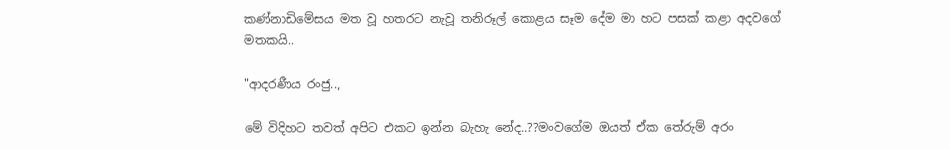කණ්නාඩිමේසය මත වූ හතරට නැවූ තනිරූල් කොළය සෑම දේම මා හට පසක් කළා අදවගේ මතකයි..

"ආදරණීය රංජු..,

මේ විදිහට තවත් අපිට එකට ඉන්න බැහැ නේද..??මංවගේම ඔයත් ඒක තේරුම් අරං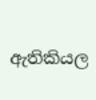ඇතිකියල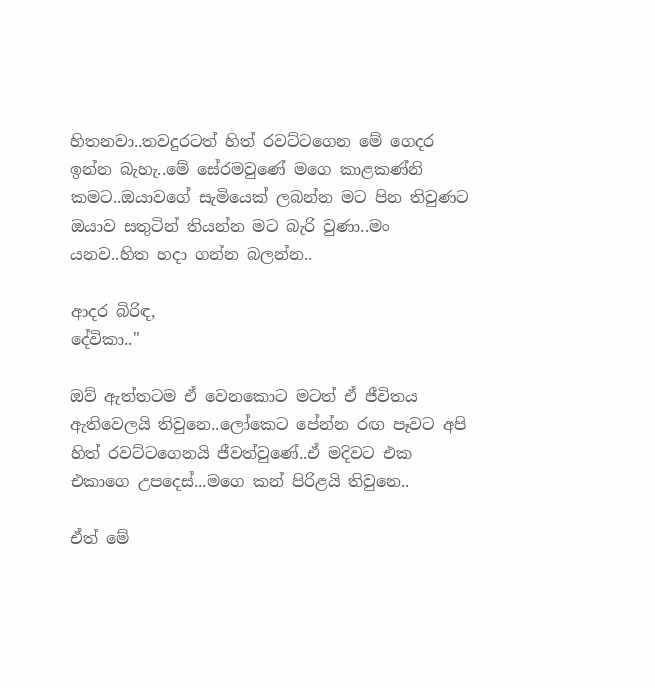හිතනවා..තවදුරටත් හිත් රවට්ටගෙන මේ ගෙදර ඉන්න බැහැ..මේ සේරමවුණේ මගෙ කාළකණ්නි කමට..ඔයාවගේ සැමියෙක් ලබන්න මට පින තිවුණට ඔයාව සතුටින් තියන්න මට බැරි වුණා..මං යනව..හිත හදා ගන්න බලන්න..

ආදර බිරිඳ,
දේවිකා.."

ඔව් ඇත්තටම ඒ වෙනකොට මටත් ඒ ජීවිතය ඇතිවෙලයි තිවුනෙ..ලෝකෙට පේන්න රඟ පෑවට අපි හිත් රවට්ටගෙනයි ජීවත්වුණේ..ඒ මදිවට එක එකාගෙ උපදෙස්...මගෙ කන් පිරිළයි තිවුනෙ..

ඒත් මේ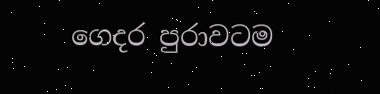ගෙදර පුරාවටම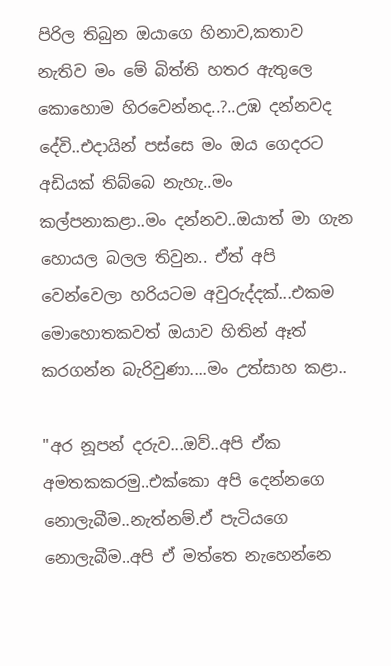පිරිල තිබුන ඔයාගෙ හිනාව,කතාව නැතිව මං මේ බිත්ති හතර ඇතුලෙ කොහොම හිරවෙන්නද..?..උඹ දන්නවද දේවි..එදායින් පස්සෙ මං ඔය ගෙදරට අඩියක් තිබ්බෙ නැහැ..මං කල්පනාකළා..මං දන්නව..ඔයාත් මා ගැන හොයල බලල තිවුන.. ඒත් අපි වෙන්වෙලා හරියටම අවුරුද්දක්...එකම මොහොතකවත් ඔයාව හිතින් ඈත් කරගන්න බැරිවුණා....මං උත්සාහ කළා..

"අර නූපන් දරුව...ඔව්..අපි ඒක අමතකකරමු..එක්කො අපි දෙන්නගෙ නොලැබීම..නැත්නම්.ඒ පැටියගෙ නොලැබීම..අපි ඒ මත්තෙ නැහෙන්නෙ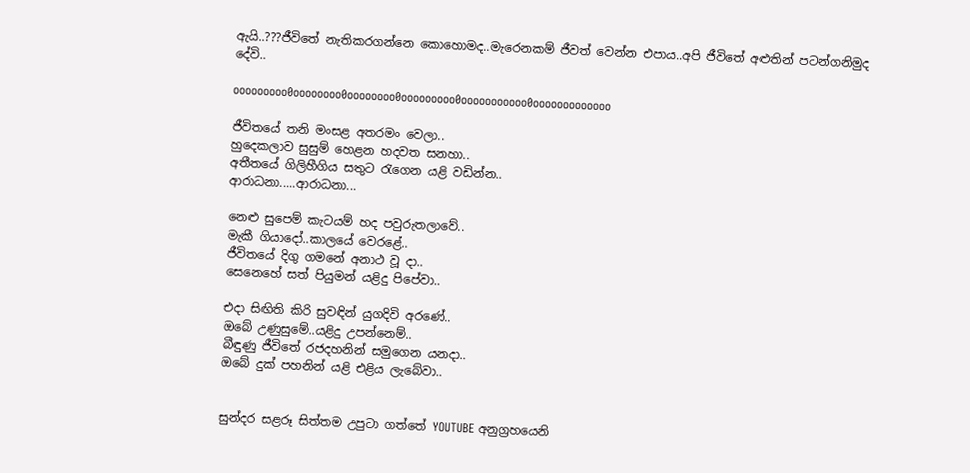ඇයි..???ජීවිතේ නැතිකරගන්නෙ කොහොමද..මැරෙනකම් ජීවත් වෙන්න එපාය..අපි ජීවිතේ අළුතින් පටන්ගනිමුද දේවි..

ooooooooo0oooooooo0oooooooo0ooooooooo0ooooooooooo0ooooooooooooo

ජීවිතයේ තනි මංසළ අතරමං වෙලා..
හුදෙකලාව සුසුම් හෙළන හදවත සනහා..
අතීතයේ ගිලිහීගිය සතුට රැගෙන යළි වඩින්න..
ආරාධනා.....ආරාධනා...

නෙළු සුපෙම් කැටයම් හද පවුරුතලාවේ..
මැකී ගියාදෝ..කාලයේ වෙරළේ..
ජීවිතයේ දිගු ගමනේ අනාථ වූ දා..
සෙනෙහේ සත් පියුමන් යළිදු පිපේවා..

එදා සිඟිති කිරි සුවඳින් යුගදිවි අරණේ..
ඔබේ උණුසුමේ..යළිදු උපන්නෙම්..
බීඳුණු ජීවිතේ රජදහනින් සමුගෙන යනදා..
ඔබේ දුක් පහනින් යළි එළිය ලැබේවා..


සුන්දර සළරූ සිත්තම උපුටා ගත්තේ YOUTUBE අනුග්‍රහයෙනි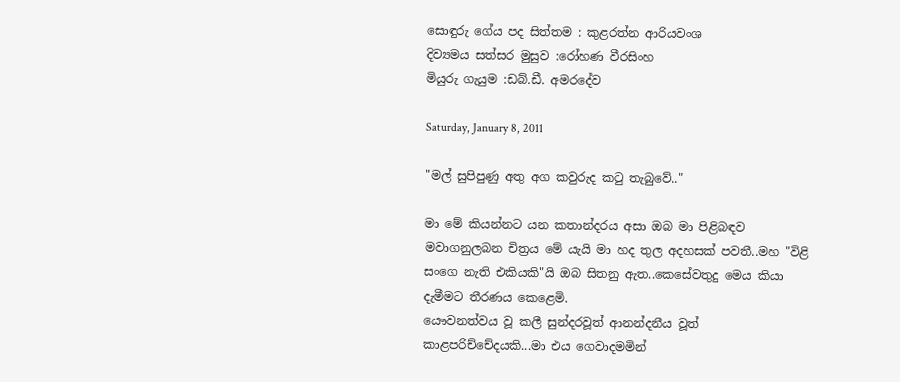සොඳුරු ගේය පද සිත්තම : කුළරත්න ආරියවංශ
දිව්‍යමය සත්සර මුසුව :රෝහණ වීරසිංහ
මියුරු ගැයුම :ඩබ්.ඩී. අමරදේව

Saturday, January 8, 2011

"මල් සුපිපුණු අතු අග කවුරුද කටු තැබුවේ.."

මා මේ කියන්නට යන කතාන්දරය අසා ඔබ මා පිළිබඳව මවාගනුලබන චිත්‍රය මේ යැයි මා හද තුල අදහසක් පවතී..මහ "විළි සංගෙ නැති එකියකි"යි ඔබ සිතනු ඇත..කෙසේවතුදු මෙය කියා දැමීමට තීරණය කෙළෙමි.
යෞවනත්වය වූ කලී සුන්දරවූත් ආනන්දනීය වූත් කාළපරිච්චේදයකි...මා එය ගෙවාදමමින්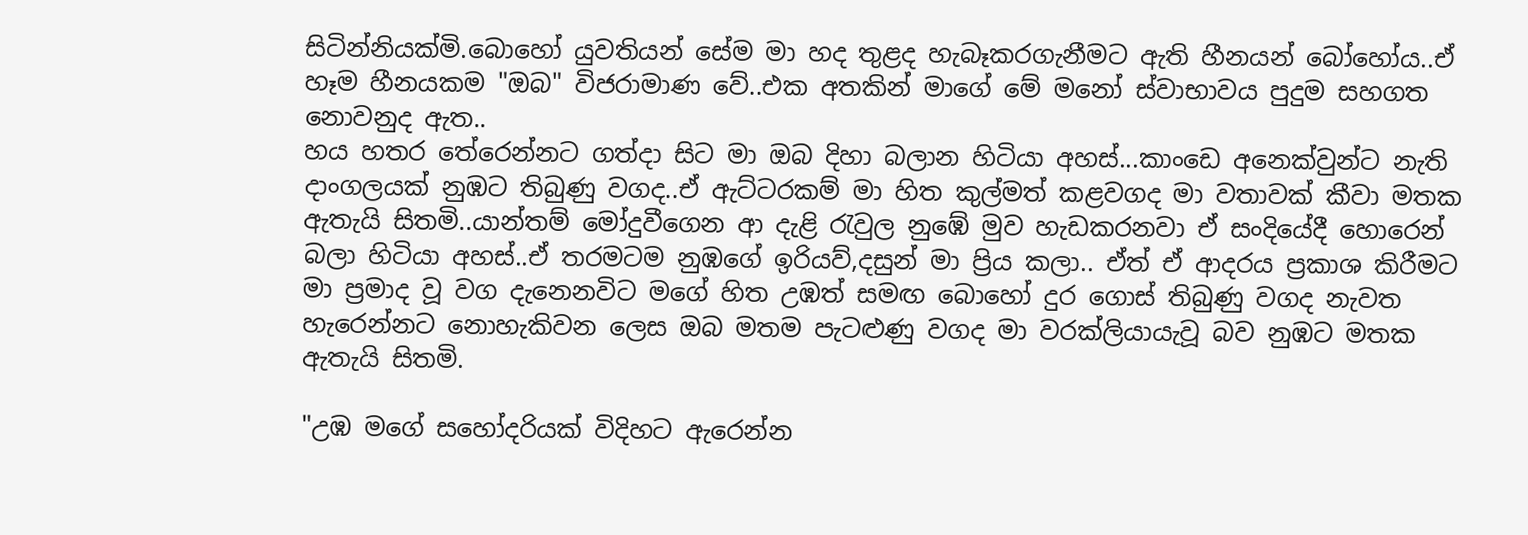සිටින්නියක්මි.බොහෝ යුවතියන් සේම මා හද තුළද හැබෑකරගැනීමට ඇති හීනයන් බෝහෝය..ඒ හෑම හීනයකම "ඔබ" විජරාමාණ වේ..එක අතකින් මාගේ මේ මනෝ ස්වාභාවය පුදුම සහගත නොවනුද ඇත..
හය හතර තේරෙන්නට ගත්දා සිට මා ඔබ දිහා බලාන හිටියා අහස්...කාංඩෙ අනෙක්වුන්ට නැති දාංගලයක් නුඹට තිබුණු වගද..ඒ ඇට්ටරකම් මා හිත කුල්මත් කළවගද මා වතාවක් කීවා මතක ඇතැයි සිතමි..යාන්තම් මෝදුවීගෙන ආ දැළි රැවුල නුඹේ මුව හැඩකරනවා ඒ සංදියේදී හොරෙන් බලා හිටියා අහස්..ඒ තරමටම නුඹගේ ඉරියව්,දසුන් මා ප්‍රිය කලා.. ඒත් ඒ ආදරය ප්‍රකාශ කිරීමට මා ප්‍රමාද වූ වග දැනෙනවිට මගේ හිත උඹත් සමඟ බොහෝ දුර ගොස් තිබුණු වගද නැවත හැරෙන්නට නොහැකිවන ලෙස ඔබ මතම පැටළුණු වගද මා වරක්ලියායැවූ බව නුඹට මතක ඇතැයි සිතමි.

"උඹ මගේ සහෝදරියක් විදිහට ඇරෙන්න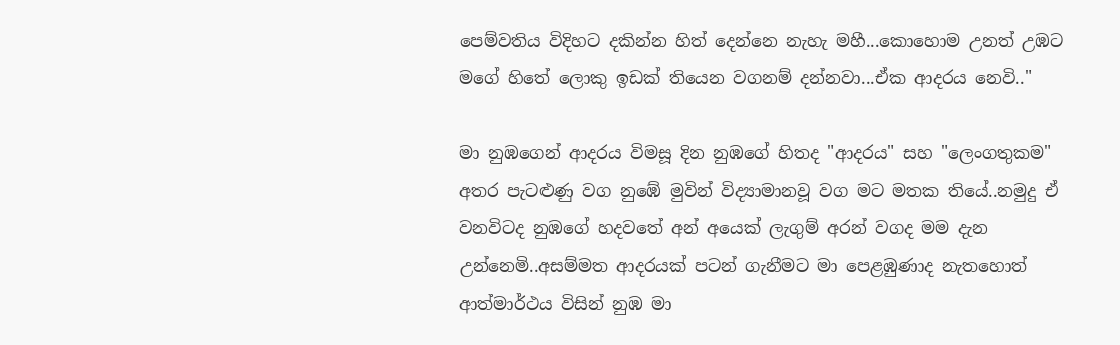පෙම්වතිය විදිහට දකින්න හිත් දෙන්නෙ නැහැ මහී...කොහොම උනත් උඹට මගේ හිතේ ලොකු ඉඩක් තියෙන වගනම් දන්නවා...ඒක ආදරය නෙවි.."

මා නුඹගෙන් ආදරය විමසූ දින නුඹගේ හිතද "ආදරය" සහ "ලෙංගතුකම" අතර පැටළුණු වග නුඹේ මුවින් විද්‍යාමානවූ වග මට මතක තියේ..නමුදු ඒ වනවිටද නුඹගේ හදවතේ අන් අයෙක් ලැගුම් අරන් වගද මම දැන උන්නෙමි..අසම්මත ආදරයක් පටන් ගැනීමට මා පෙළඹුණාද නැතහොත් ආත්මාර්ථය විසින් නුඹ මා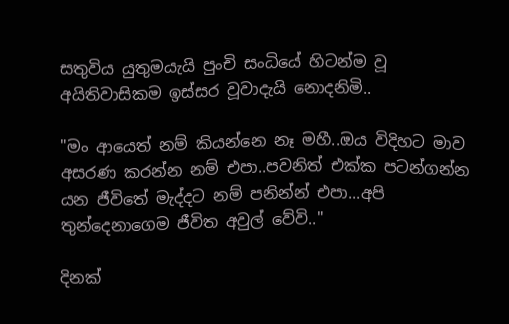සතුවිය යුතුමයැයි පුංචි සංධියේ හිටන්ම වූ  අයිතිවාසිකම ඉස්සර වූවාදැයි නොදනිමි..

"මං ආයෙත් නම් කියන්නෙ නෑ මහී..ඔය විදිහට මාව අසරණ කරන්න නම් එපා..පවනිත් එක්ක පටන්ගන්න යන ජීවිතේ මැද්දට නම් පනින්න් එපා...අපි තුන්දෙනාගෙම ජීවිත අවුල් වේවි.."

දිනක්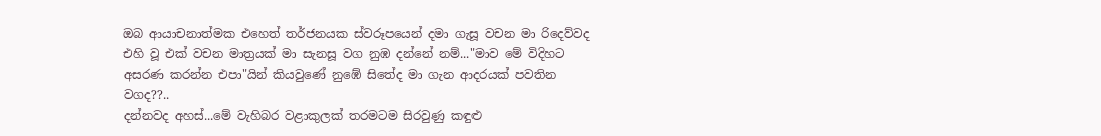ඔබ ආයාචනාත්මක එහෙත් තර්ජනයක ස්වරූපයෙන් දමා ගැසූ වචන මා රිදෙව්වද එහි වූ එක් වචන මාත්‍රයක් මා සැනසූ වග නුඹ දන්නේ නම්..."මාව මේ විදිහට අසරණ කරන්න එපා"යින් කියවුණේ නුඹේ සිතේද මා ගැන ආදරයක් පවතින වගද??..
දන්නවද අහස්...මේ වැහිබර වළාකුලක් තරමටම සිරවුණු කඳුළු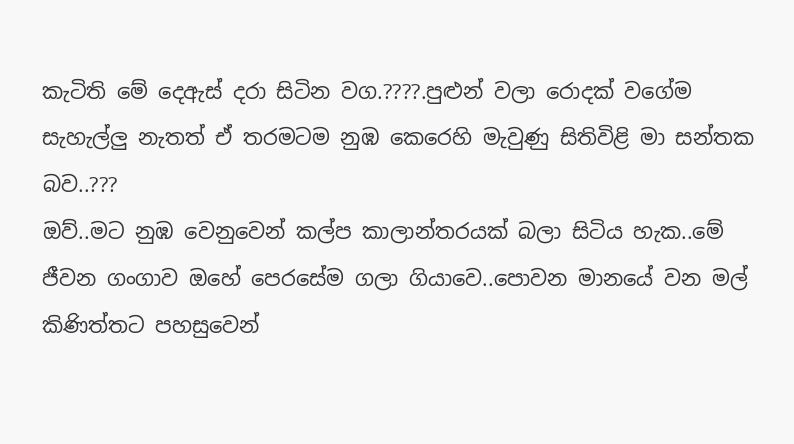කැටිති මේ දෙඇස් දරා සිටින වග.????.පුළුන් වලා රොදක් වගේම සැහැල්ලු නැතත් ඒ තරමටම නුඹ කෙරෙහි මැවුණු සිතිවිළි මා සන්තක බව..???
ඔව්..මට නුඹ වෙනුවෙන් කල්ප කාලාන්තරයක් බලා සිටිය හැක..මේ ජීවන ගංගාව ඔහේ පෙරසේම ගලා ගියාවෙ..පොවන මානයේ වන මල් කිණිත්තට පහසුවෙන්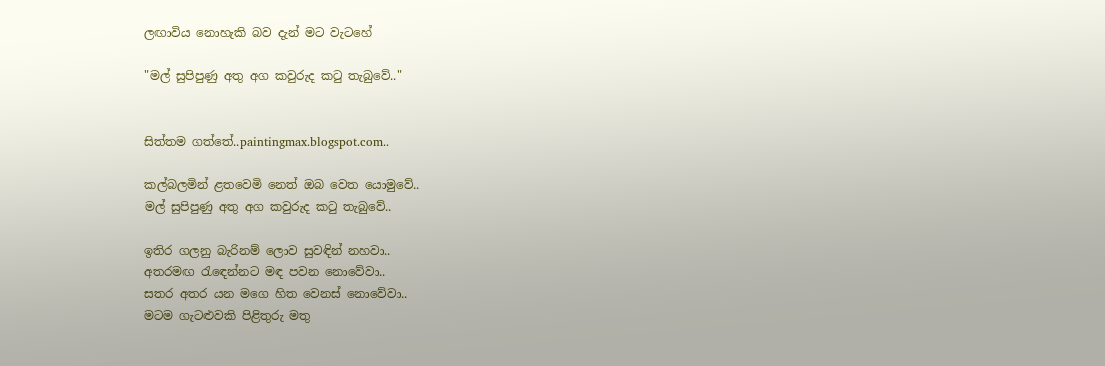ලඟාවිය නොහැකි බව දැන් මට වැටහේ

"මල් සුපිපුණු අතු අග කවුරුද කටු තැබුවේ.."


සිත්තම ගත්තේ..paintingmax.blogspot.com..

කල්බලමින් ළතවෙමි නෙත් ඔබ වෙත යොමුවේ..
මල් සුපිපුණු අතු අග කවුරුද කටු තැබුවේ..

ඉතිර ගලනු බැරිනම් ලොව සුවඳින් නහවා..
අතරමඟ රැඳෙන්නට මඳ පවන නොවේවා..
සතර අතර යන මගෙ හිත වෙනස් නොවේවා..
මටම ගැටළුවකි පිළිතුරු මතු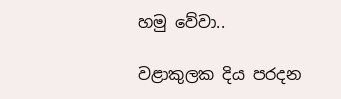හමු වේවා..

වළාකුලක දිය පරදන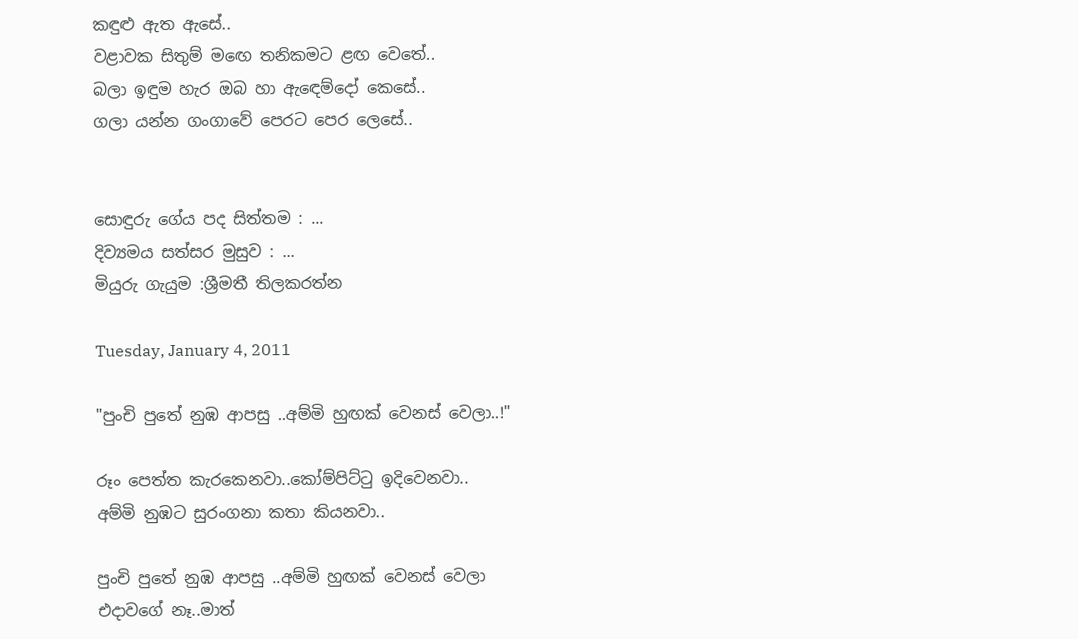කඳුළු ඇත ඇසේ..
වළාවක සිතුම් මඟෙ තනිකමට ළඟ වෙතේ..
බලා ඉඳුම හැර ඔබ හා ඇඳෙම්දෝ කෙසේ..
ගලා යන්න ගංගාවේ පෙරට පෙර ලෙසේ..


සොඳුරු ගේය පද සිත්තම : ...
දිව්‍යමය සත්සර මුසුව : ...
මියුරු ගැයුම :ශ්‍රීමතී තිලකරත්න

Tuesday, January 4, 2011

"පුංචි පුතේ නුඹ ආපසු ..අම්මි හුඟක් වෙනස් වෙලා..!"

රූං පෙත්ත කැරකෙනවා..කෝම්පිට්ටු ඉදිවෙනවා..
අම්මි නුඹට සුරංගනා කතා කියනවා..

පුංචි පුතේ නුඹ ආපසු ..අම්මි හුඟක් වෙනස් වෙලා
එදාවගේ නෑ..මාත්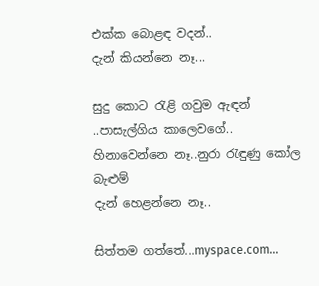එක්ක බොළඳ වදන්..
දැන් කියන්නෙ නෑ...

සුදු කොට රැළි ගවුම ඇඳන් ..පාසැල්ගිය කාලෙවගේ..
හිනාවෙන්නෙ නෑ..නුරා රැඳුණු කෝල බැළුම්
දැන් හෙළන්නෙ නෑ..

සිත්තම ගත්තේ...myspace.com...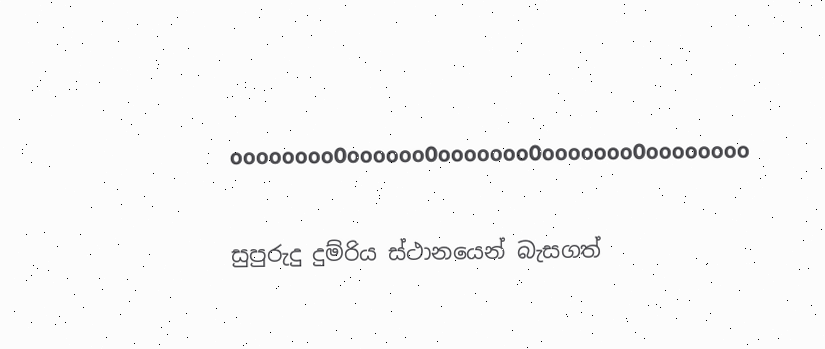oooooooo0oooooo0ooooooo0ooooooo0oooooooo

සුපුරුදු දුම්රිය ස්ථානයෙන් බැසගත්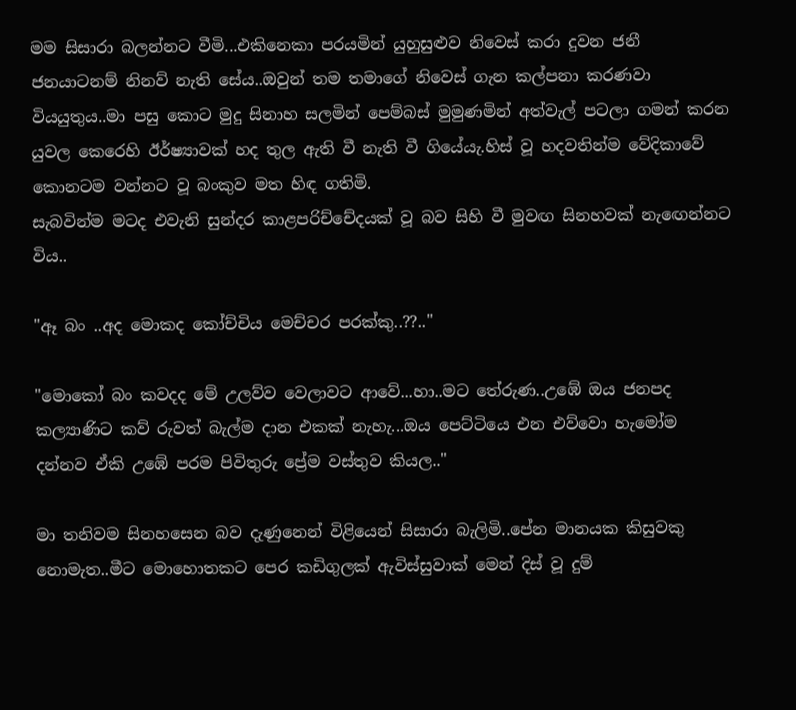මම සිසාරා බලන්නට වීමි...එකිනෙකා පරයමින් යුහුසුළුව නිවෙස් කරා දුවන ජනී ජනයාටනම් නිනව් නැති සේය..ඔවුන් තම තමාගේ නිවෙස් ගැන කල්පනා කරණවා වියයුතුය..මා පසු කොට මුදු සිනාහ සලමින් පෙම්බස් මුමුණමින් අත්වැල් පටලා ගමන් කරන යුවල කෙරෙහි ඊර්ෂ්‍යාවක් හද තුල ඇති වී නැති වී ගියේයැ.හිස් වූ හදවතින්ම වේදිකාවේ කොනටම වන්නට වූ බංකුව මත හිඳ ගතිමි.
සැබවින්ම මටද එවැනි සුන්දර කාළපරිච්චේදයක් වූ බව සිහි වී මුවඟ සිනහවක් නැඟෙන්නට විය..

"ඈ බං ..අද මොකද කෝච්චිය මෙච්චර පරක්කු..??.."

"මොකෝ බං කවදද මේ උලව්ව වෙලාවට ආවේ...හා..මට තේරුණ..උඹේ ඔය ජනපද කල්‍යාණිට කව් රුවත් බැල්ම දාන එකක් නැහැ...ඔය පෙට්ටියෙ එන එව්වො හැමෝම දන්නව ඒකි උඹේ පරම පිවිතුරු ප්‍රේම වස්තුව කියල.."

මා තනිවම සිනහසෙන බව දැණුනෙන් විළියෙන් සිසාරා බැලිමි..පේන මානයක කිසුවකු නොමැත..මීට මොහොතකට පෙර කඩිගුලක් ඇවිස්සුවාක් මෙන් දිස් වූ දුම්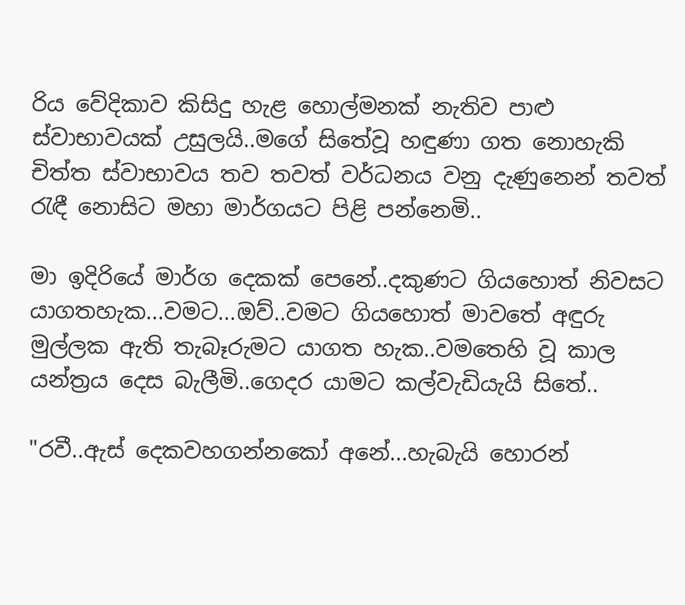රිය වේදිකාව කිසිදු හැළ හොල්මනක් නැතිව පාළු ස්වාභාවයක් උසුලයි..මගේ සිතේවූ හඳුණා ගත නොහැකි චිත්ත ස්වාභාවය තව තවත් වර්ධනය වනු දැණුනෙන් තවත් රැඳී නොසිට මහා මාර්ගයට පිළි පන්නෙමි..

මා ඉදිරියේ මාර්ග දෙකක් පෙනේ..දකුණට ගියහොත් නිවසට යාගතහැක...වමට...ඔව්..වමට ගියහොත් මාවතේ අඳුරු මුල්ලක ඇති තැබෑරුමට යාගත හැක..වමතෙහි වූ කාල යන්ත්‍රය දෙස බැලීමි..ගෙදර යාමට කල්වැඩියැයි සිතේ..

"රවී..ඇස් දෙකවහගන්නකෝ අනේ...හැබැයි හොරන්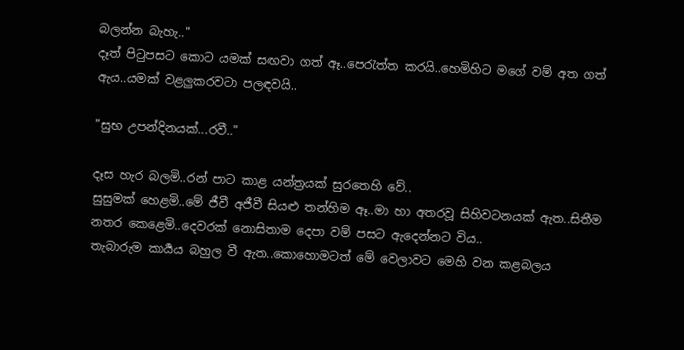බලන්න බැහැ.."
දෑත් පිටුපසට කොට යමක් සඟවා ගත් ඈ..පෙරැත්ත කරයි..හෙමිහිට මගේ වම් අත ගත් ඇය..යමක් වළලුකරවටා පලඳවයි..

"සුභ උපන්දිනයක්...රවී.."

දෑස හැර බලමි..රන් පාට කාළ යන්ත්‍රයක් සුරතෙහි වේ..
සුසුමක් හෙළමි..මේ ජීවී අජීවී සියළු තන්හිම ඈ..මා හා අතරවූ සිහිවටනයක් ඇත..සිතීම නතර කෙළෙමි..දෙවරක් නොසිතාම දෙපා වම් පසට ඇදෙන්නට විය..
තැබාරුම කාර්‍යය බහුල වී ඇත..කොහොමටත් මේ වෙලාවට මෙහි වන කළබලය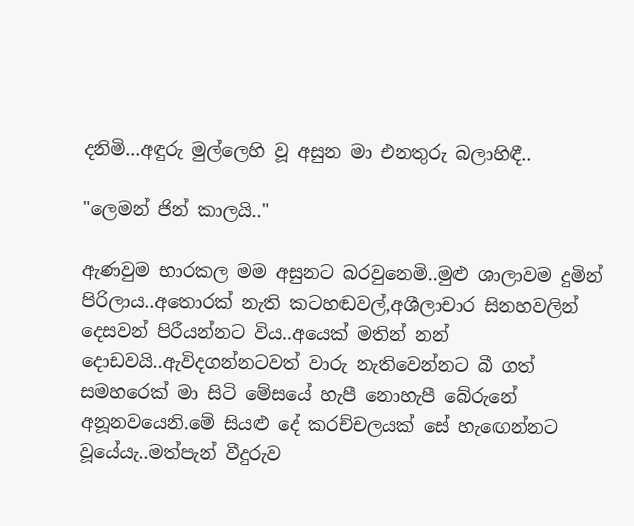දනිමි...අඳුරු මුල්ලෙහි වූ අසුන මා එනතුරු බලාහිඳී..

"ලෙමන් ජින් කාලයි.."

ඇණවුම භාරකල මම අසුනට බරවුනෙමි..මුළු ශාලාවම දුමින් පිරිලාය..අතොරක් නැති කටහඬවල්,අශීලාචාර සිනහවලින් දෙසවන් පිරීයන්නට විය..අයෙක් මතින් නන් දොඩවයි..ඇවිදගන්නටවත් වාරු නැතිවෙන්නට බී ගත් සමහරෙක් මා සිටි මේසයේ හැපී නොහැපී බේරුනේ අනූනවයෙනි.මේ සියළු දේ කරච්චලයක් සේ හැඟෙන්නට වූයේයැ..මත්පැන් වීදුරුව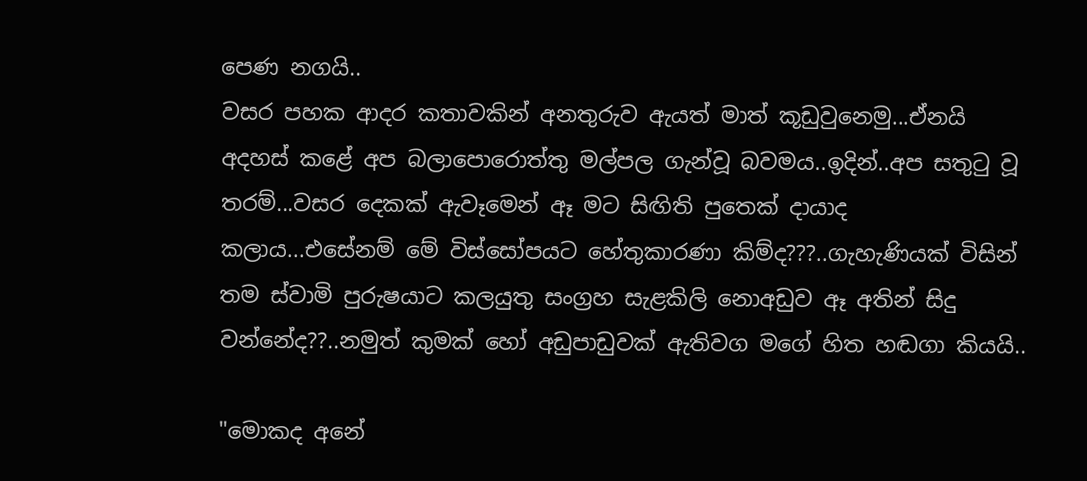පෙණ නගයි..
වසර පහක ආදර කතාවකින් අනතුරුව ඇයත් මාත් කූඩුවුනෙමු...ඒනයි අදහස් කළේ අප බලාපොරොත්තු මල්පල ගැන්වූ බවමය..ඉදින්..අප සතුටු වූ තරම්...වසර දෙකක් ඇවෑමෙන් ඈ මට සිඟිති පුතෙක් දායාද කලාය...එසේනම් මේ විස්සෝපයට හේතුකාරණා කිම්ද???..ගැහැණියක් විසින් තම ස්වාමි පුරුෂයාට කලයුතු සංග්‍රහ සැළකිලි නොඅඩුව ඈ අතින් සිදු වන්නේද??..නමුත් කුමක් හෝ අඩුපාඩුවක් ඇතිවග මගේ හිත හඬගා කියයි..

"මොකද අනේ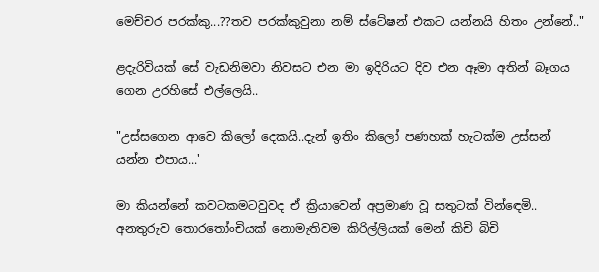මෙච්චර පරක්කු...??තව පරක්කුවුනා නම් ස්ටේෂන් එකට යන්නයි හිතං උන්නේ.."

ළදැරිවියක් සේ වැඩනිමවා නිවසට එන මා ඉදිරියට දිව එන ඈමා අතින් බෑගය ගෙන උරහිසේ එල්ලෙයි..

"උස්සගෙන ආවෙ කිලෝ දෙකයි..දැන් ඉතිං කිලෝ පණහක් හැටක්ම උස්සන් යන්න එපාය...'

මා කියන්නේ කවටකමටවුවද ඒ ක්‍රියාවෙන් අප්‍රමාණ වූ සතුටක් වින්ඳෙමි.. අනතුරුව තොරතෝංචියක් නොමැතිවම කිරිල්ලියක් මෙන් කිචි බිචි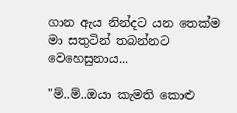ගාන ඇය නින්දට යන තෙක්ම මා සතුටින් තබන්නට වෙහෙසුනාය...

"ම්..ම්..ඔයා කැමති කොළු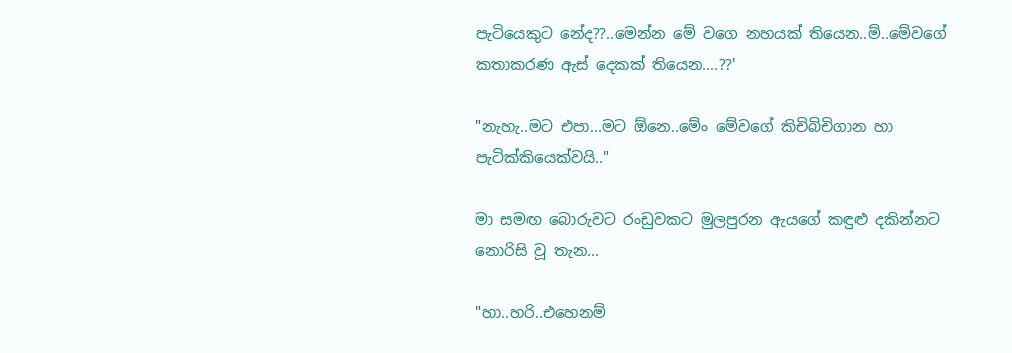පැටියෙකුට නේද??..මෙන්න මේ වගෙ නහයක් තියෙන..ම්..මේවගේ කතාකරණ ඇස් දෙකක් තියෙන....??'

"නැහැ..මට එපා...මට ඕනෙ..මේං මේවගේ කිචිබිචිගාන හා පැටික්කියෙක්වයි.."

මා සමඟ බොරුවට රංඩුවකට මුලපුරන ඇයගේ කඳුළු දකින්නට නොරිසි වූ තැන...

"හා..හරි..එහෙනම්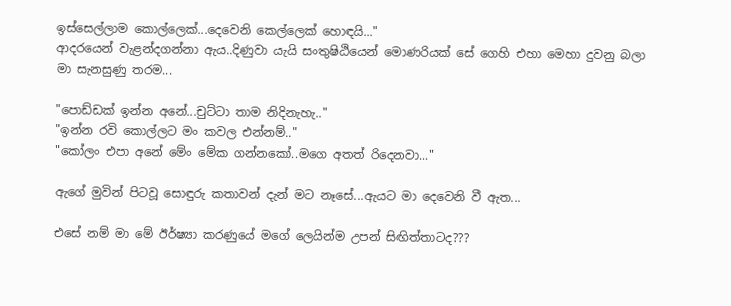ඉස්සෙල්ලාම කොල්ලෙක්...දෙවෙනි කෙල්ලෙක් හොඳයි..."
ආදරයෙන් වැළන්දගන්නා ඇය..දිණුවා යැයි සංතුෂිඨියෙන් මොණරියක් සේ ගෙහි එහා මෙහා දුවනු බලා මා සැනසුණු තරම...

"පොඩ්ඩක් ඉන්න අනේ...චුට්ටා තාම නිදිනැහැ.."
"ඉන්න රවි කොල්ලට මං කවල එන්නම්.."
"කෝලං එපා අනේ මේං මේක ගන්නකෝ..මගෙ අතත් රිදෙනවා..."

ඇගේ මුවින් පිටවූ සොඳුරු කතාවන් දැන් මට නෑසේ...ඇයට මා දෙවෙනි වී ඇත...

එසේ නම් මා මේ ඊර්ෂ්‍යා කරණුයේ මගේ ලෙයින්ම උපන් සිඟිත්තාටද???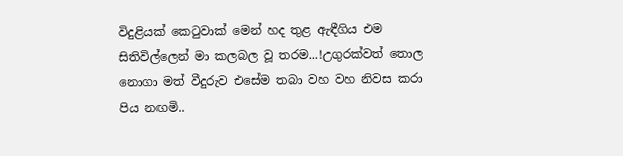විදුළියක් කෙටුවාක් මෙන් හද තුළ ඇඳීගිය එම සිතිවිල්ලෙන් මා කලබල වූ තරම...!උගුරක්වත් තොල නොගා මත් වීදුරුව එසේම තබා වහ වහ නිවස කරා පිය නඟමි..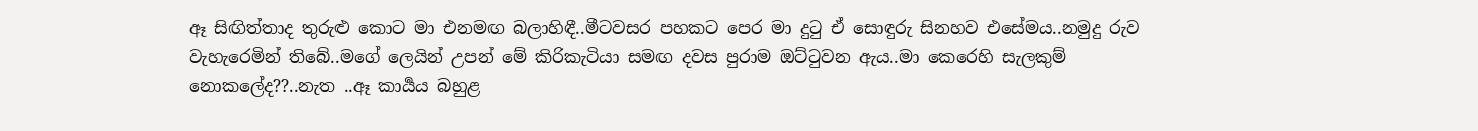ඈ සිඟිත්තාද තුරුළු කොට මා එනමඟ බලාහිඳී..මීටවසර පහකට පෙර මා දුටු ඒ සොඳුරු සිනහව එසේමය..නමුදු රුව වැහැරෙමින් තිබේ..මගේ ලෙයින් උපන් මේ කිරිකැටියා සමඟ දවස පුරාම ඔට්ටුවන ඇය..මා කෙරෙහි සැලකුම් නොකලේද??..නැත ..ඈ කාර්‍යය බහුළ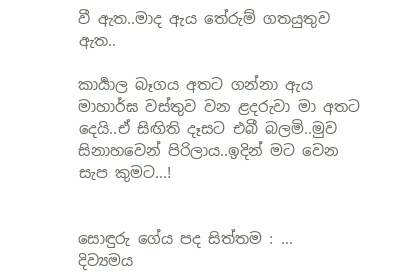වී ඇත..මාද ඇය තේරුම් ගතයුතුව ඇත..

කාර්‍යාල බෑගය අතට ගන්නා ඇය මාහාර්ඝ වස්තුව වන ළදරුවා මා අතට දෙයි..ඒ සිඟිති දෑසට එබී බලමි..මුව සිනාහවෙන් පිරිලාය..ඉදින් මට වෙන සැප කුමට...!


සොඳුරු ගේය පද සිත්තම : ...
දිව්‍යමය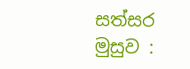සත්සර මුසුව :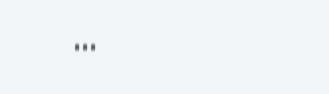...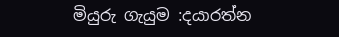මියුරු ගැයුම :දයාරත්න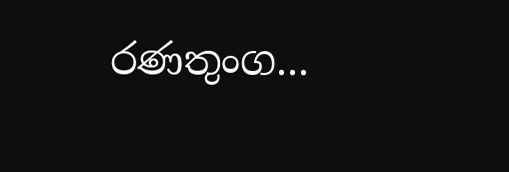රණතුංග...